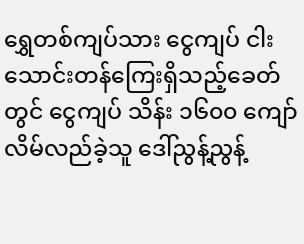ရွှေတစ်ကျပ်သား ငွေကျပ် ငါးသောင်းတန်ကြေးရှိသည့်ခေတ်တွင် ငွေကျပ် သိန်း ၁၆၀၀ ကျော် လိမ်လည်ခဲ့သူ ဒေါ်ညွန့်ညွန့်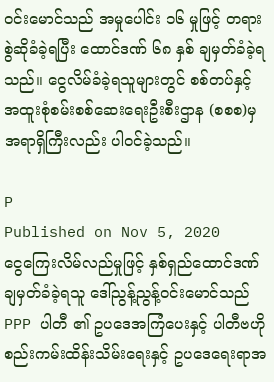ဝင်းမောင်သည် အမှုပေါင်း ၁၆ မှုဖြင့် တရားစွဲဆိုခံခဲ့ရပြီး ထောင်ဒဏ် ၆၈ နှစ် ချမှတ်ခံခဲ့ရသည်။ ငွေလိမ်ခံခဲ့ရသူများတွင် စစ်တပ်နှင့် အထူးစုံစမ်းစစ်ဆေးရေးဦးစီးဌာန (စစစ)မှ အရာရှိကြီးလည်း ပါဝင်ခဲ့သည်။

P
Published on Nov 5, 2020
ငွေကြေးလိမ်လည်မှုဖြင့် နှစ်ရှည်ထောင်ဒဏ်ချမှတ်ခံခဲ့ရသူ ဒေါ်ညွန့်ညွန့်ဝင်းမောင်သည် PPP ပါတီ ၏ ဥပဒေအကြံပေးနှင့် ပါတီဗဟို စည်းကမ်းထိန်းသိမ်းရေးနှင့် ဥပဒေရေးရာအ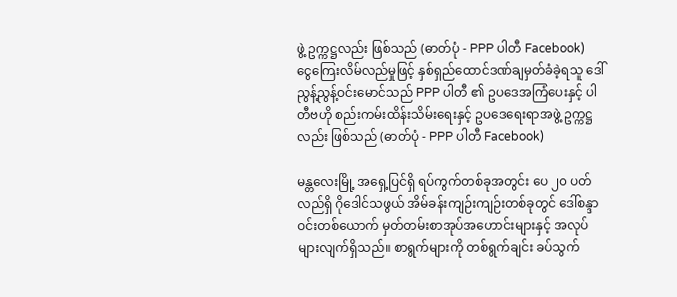ဖွဲ့ ဥက္ကဋ္ဌလည်း ဖြစ်သည် (ဓာတ်ပုံ - PPP ပါတီ Facebook)
ငွေကြေးလိမ်လည်မှုဖြင့် နှစ်ရှည်ထောင်ဒဏ်ချမှတ်ခံခဲ့ရသူ ဒေါ်ညွန့်ညွန့်ဝင်းမောင်သည် PPP ပါတီ ၏ ဥပဒေအကြံပေးနှင့် ပါတီဗဟို စည်းကမ်းထိန်းသိမ်းရေးနှင့် ဥပဒေရေးရာအဖွဲ့ ဥက္ကဋ္ဌလည်း ဖြစ်သည် (ဓာတ်ပုံ - PPP ပါတီ Facebook)

မန္တလေးမြို့ အရှေ့ပြင်ရှိ ရပ်ကွက်တစ်ခုအတွင်း ပေ ၂၀ ပတ်လည်ရှိ ဂိုဒေါင်သဖွယ် အိမ်ခန်းကျဉ်းကျဉ်းတစ်ခုတွင် ဒေါ်စန္ဒာဝင်းတစ်ယောက် မှတ်တမ်းစာအုပ်အဟောင်းများနှင့် အလုပ်များလျက်ရှိသည်။ စာရွက်များကို တစ်ရွက်ချင်း ခပ်သွက်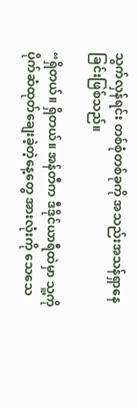သွက်လှန်ရင်း တစ်စုံတစ်ခုကို အသည်းအသန်ရှာနေခြင်းဖြစ်သည်။

“ရှိတယ်။ ရှိတယ်။ အန်တီက ဒီဒိုင်ယာရီထဲမှာ သူ့ကို ပိုက်ဆံထုတ်ချေးခဲ့တဲ့နေ့တွေ အားလုံးကို သေသေ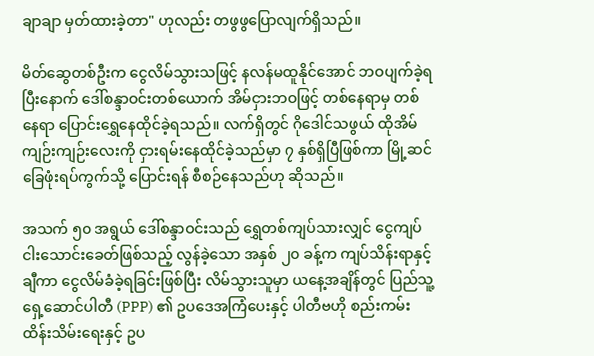ချာချာ မှတ်ထားခဲ့တာ" ဟုလည်း တဖွဖွပြောလျက်ရှိသည်။

မိတ်ဆွေတစ်ဦးက ငွေလိမ်သွားသဖြင့် နလန်မထူနိုင်အောင် ဘဝပျက်ခဲ့ရပြီးနောက် ဒေါ်စန္ဒာဝင်းတစ်ယောက် အိမ်ငှားဘဝဖြင့် တစ်နေရာမှ တစ်နေရာ ပြောင်းရွှေနေထိုင်ခဲ့ရသည်။ လက်ရှိတွင် ဂိုဒေါင်သဖွယ် ထိုအိမ်ကျဉ်းကျဉ်းလေးကို ငှားရမ်းနေထိုင်ခဲ့သည်မှာ ၇ နှစ်ရှိပြီဖြစ်ကာ မြို့ဆင်ခြေဖုံးရပ်ကွက်သို့ ပြောင်းရန် စီစဉ်နေသည်ဟု ဆိုသည်။

အသက် ၅၀ အရွယ် ဒေါ်စန္ဒာဝင်းသည် ရွှေတစ်ကျပ်သားလျှင် ငွေကျပ် ငါးသောင်းခေတ်ဖြစ်သည့် လွန်ခဲ့သော အနှစ် ၂၀ ခန့်က ကျပ်သိန်းရာနှင့်ချီကာ ငွေလိမ်ခံခဲ့ရခြင်းဖြစ်ပြီး လိမ်သွားသူမှာ ယနေ့အချိန်တွင် ပြည်သူ့ရှေ့ဆောင်ပါတီ (PPP) ၏ ဥပဒေအကြံပေးနှင့် ပါတီဗဟို စည်းကမ်းထိန်းသိမ်းရေးနှင့် ဥပ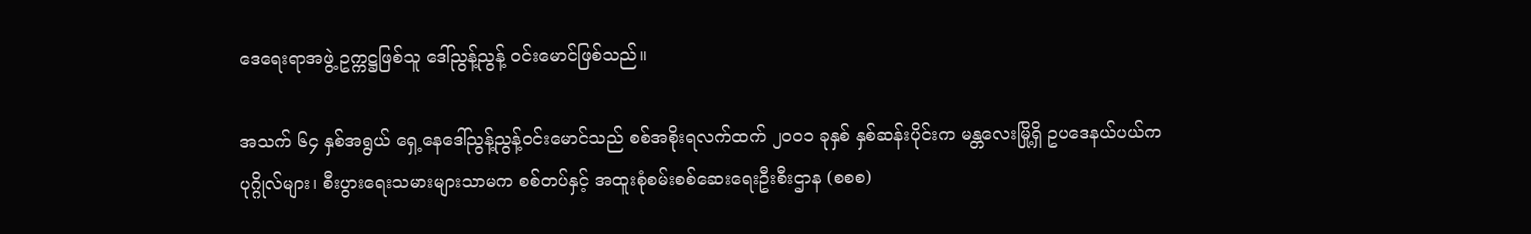ဒေရေးရာအဖွဲ့ ဥက္ကဋ္ဌဖြစ်သူ ဒေါ်ညွန့်ညွန့် ဝင်းမောင်ဖြစ်သည်။

အသက် ၆၄ နှစ်အရွယ် ရှေ့နေဒေါ်ညွန့်ညွန့်ဝင်းမောင်သည် စစ်အစိုးရလက်ထက် ၂၀၀၁ ခုနှစ် နှစ်ဆန်းပိုင်းက မန္တလေးမြို့ရှိ ဥပဒေနယ်ပယ်က ပုဂ္ဂိုလ်များ၊ စီးပွားရေးသမားများသာမက စစ်တပ်နှင့် အထူးစုံစမ်းစစ်ဆေးရေးဦးစီးဌာန (စစစ)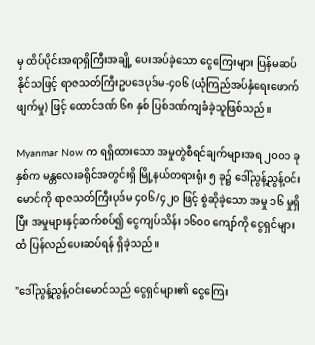မှ ထိပ်ပိုင်းအရာရှိကြီးအချို့ ပေးအပ်ခဲ့သော ငွေကြေးများ ပြန်မဆပ်နိုင်သဖြင့် ရာဇသတ်ကြီးဥပဒေပုဒ်မ-၄၀၆ (ယုံကြည်အပ်နှံရေးဖောက်ဖျက်မှု) ဖြင့် ထောင်ဒဏ် ၆၈ နှစ် ပြစ်ဒဏ်ကျခံခဲ့သူဖြစ်သည်။

Myanmar Now က ရရှိထားသော အမှုတွဲစီရင်ချက်များအရ ၂၀၀၁ ခုနှစ်က မန္တလေးခရိုင်အတွင်းရှိ မြို့နယ်တရားရုံး ၅ ခု၌ ဒေါ်ညွန့်ညွန့်ဝင်းမောင်ကို ရာဇသတ်ကြီးပုဒ်မ ၄၀၆/၄၂၀ ဖြင့် စွဲဆိုခဲ့သော အမှု ၁၆ မှုရှိပြီး အမှုများနှင့်ဆက်စပ်၍ ငွေကျပ်သိန်း ၁၆၀၀ ကျော်ကို ငွေရှင်များထံ ပြန်လည်ပေးဆပ်ရန် ရှိခဲ့သည်။

"ဒေါ်ညွန့်ညွန့်ဝင်းမောင်သည် ငွေရှင်များ၏ ငွေကြေး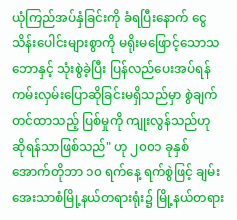ယုံကြည်အပ်နှံခြင်းကို ခံရပြီးနောက် ငွေသိန်းပေါင်းများစွာကို မရိုးမဖြောင့်သောသဘောနှင့် သုံးစွဲခဲ့ပြီး ပြန်လည်ပေးအပ်ရန် ကမ်းလှမ်းပြောဆိုခြင်းမရှိသည်မှာ စွဲချက်တင်ထာသည့် ပြစ်မှုကို ကျုးလွန်သည်ဟု ဆိုရန်သာဖြစ်သည်" ဟု ၂၀၀၁ ခုနှစ် အောက်တိုဘာ ၁၀ ရက်နေ့ ရက်စွဲဖြင့် ချမ်းအေးသာစံမြို့နယ်တရားရုံး၌ မြို့နယ်တရား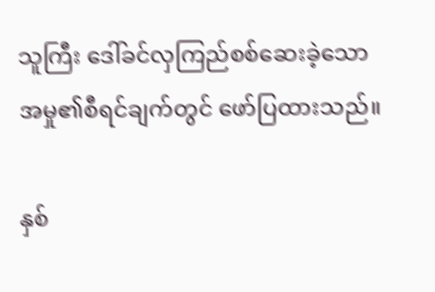သူကြီး ဒေါ်ခင်လှကြည်စစ်ဆေးခဲ့သော အမှု၏စီရင်ချက်တွင် ဖော်ပြထားသည်။

နှစ်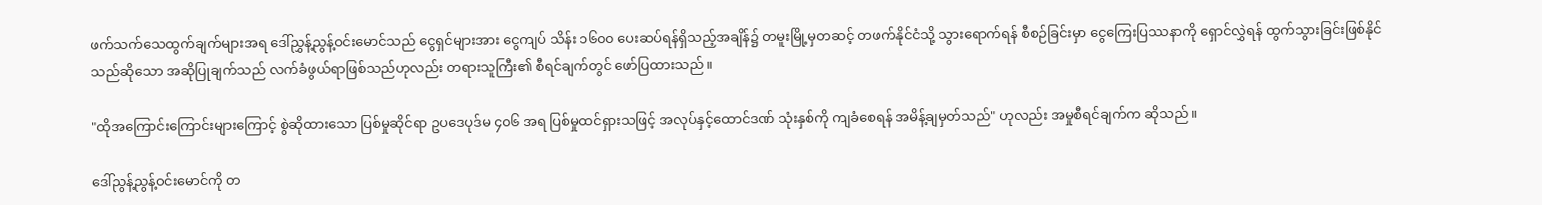ဖက်သက်သေထွက်ချက်များအရ ဒေါ်ညွှန့်ညွန့်ဝင်းမောင်သည် ငွေရှင်များအား ငွေကျပ် သိန်း ၁၆၀၀ ပေးဆပ်ရန်ရှိသည့်အချိန်၌ တမူးမြို့မှတဆင့် တဖက်နိုင်ငံသို့ သွားရောက်ရန် စီစဉ်ခြင်းမှာ ငွေကြေးပြဿနာကို ရှောင်လွှဲရန် ထွက်သွားခြင်းဖြစ်နိုင်သည်ဆိုသော အဆိုပြုချက်သည် လက်ခံဖွယ်ရာဖြစ်သည်ဟုလည်း တရားသူကြီး၏ စီရင်ချက်တွင် ဖော်ပြထားသည်။

"ထိုအကြောင်းကြောင်းများကြောင့် စွဲဆိုထားသော ပြစ်မှုဆိုင်ရာ ဥပဒေပုဒ်မ ၄၀၆ အရ ပြစ်မှုထင်ရှားသဖြင့် အလုပ်နှင့်ထောင်ဒဏ် သုံးနှစ်ကို ကျခံစေရန် အမိန့်ချမှတ်သည်" ဟုလည်း အမှုစီရင်ချက်က ဆိုသည်။

ဒေါ်ညွန့်ညွန့်ဝင်းမောင်ကို တ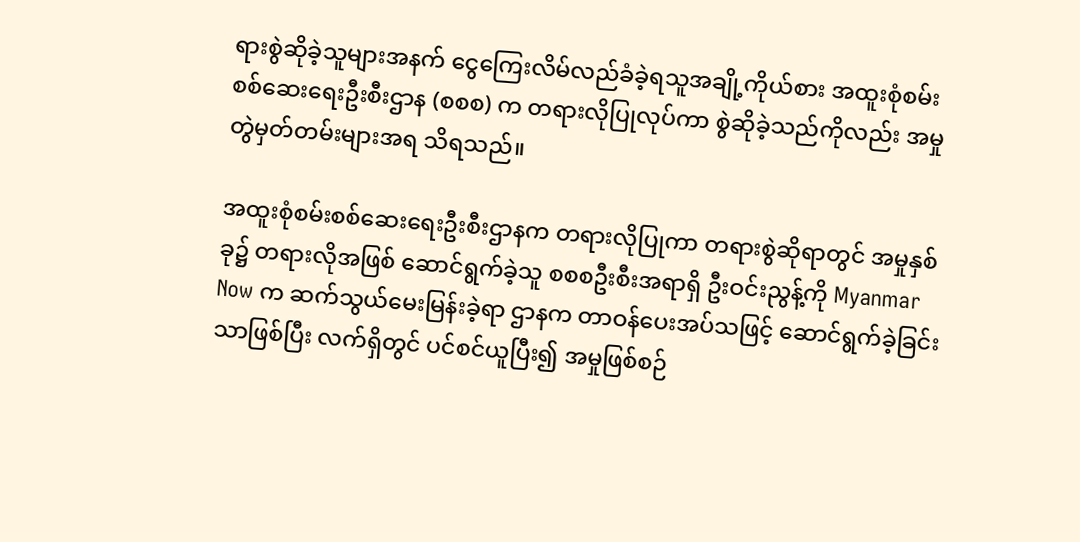ရားစွဲဆိုခဲ့သူများအနက် ငွေကြေးလိမ်လည်ခံခဲ့ရသူအချို့ကိုယ်စား အထူးစုံစမ်းစစ်ဆေးရေးဦးစီးဌာန (စစစ) က တရားလိုပြုလုပ်ကာ စွဲဆိုခဲ့သည်ကိုလည်း အမှုတွဲမှတ်တမ်းများအရ သိရသည်။

အထူးစုံစမ်းစစ်ဆေးရေးဦးစီးဌာနက တရားလိုပြုကာ တရားစွဲဆိုရာတွင် အမှုနှစ်ခု၌ တရားလိုအဖြစ် ဆောင်ရွက်ခဲ့သူ စစစဦးစီးအရာရှိ ဦးဝင်းညွန့်ကို Myanmar Now က ဆက်သွယ်မေးမြန်းခဲ့ရာ ဌာနက တာဝန်ပေးအပ်သဖြင့် ဆောင်ရွက်ခဲ့ခြင်းသာဖြစ်ပြီး လက်ရှိတွင် ပင်စင်ယူပြီး၍ အမှုဖြစ်စဉ်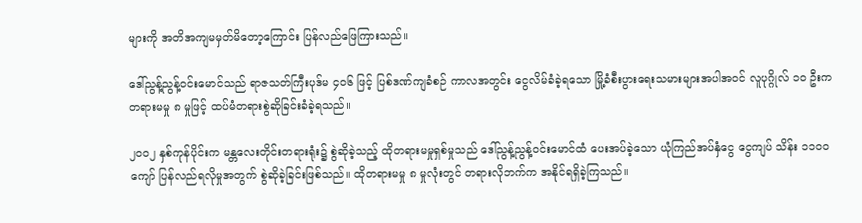များကို အတိအကျမမှတ်မိတော့ကြောင်း ပြန်လည်ဖြေကြားသည်။

ဒေါ်ညွန့်ညွန့်ဝင်းမောင်သည် ရာဇသတ်ကြီးပုဒ်မ ၄၀၆ ဖြင့် ပြစ်ဒဏ်ကျခံစဉ် ကာလအတွင်း ငွေလိမ်ခံခဲ့ရသော မြို့ခံစီးပွားရေးသမားများအပါအဝင် လူပုဂ္ဂိုလ် ၁၀ ဦးက တရားမမှု ၈ မှုဖြင့် ထပ်မံတရားစွဲဆိုခြင်းခံခဲ့ရသည်။

၂၀၀၂ နှစ်ကုန်ပိုင်းက မန္တလေးတိုင်းတရားရုံး၌ စွဲဆိုခဲ့သည့် ထိုတရားမမှုရှစ်မှုသည် ဒေါ်ညွန့်ညွန့်ဝင်းမောင်ထံ ပေးအပ်ခဲ့သော ယုံကြည်အပ်နှံငွေ ငွေကျပ် သိန်း ၁၁၀၀ ကျော် ပြန်လည်ရလိုမှုအတွက် စွဲဆိုခဲ့ခြင်းဖြစ်သည်။ ထိုတရားမမှု ၈ မှုလုံးတွင် တရားလိုဘက်က အနိုင်ရရှိခဲ့ကြသည်။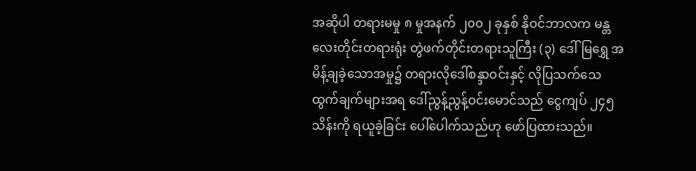အဆိုပါ တရားမမှု ၈ မှုအနက် ၂၀၀၂ ခုနှစ် နိုဝင်ဘာလက မန္တလေးတိုင်းတရားရုံး တွဲဖက်တိုင်းတရားသူကြီး (၃) ဒေါ်မြရွှေ အမိန့်ချခဲ့သောအမှု၌ တရားလိုဒေါ်စန္ဒာဝင်းနှင့် လိုပြသက်သေထွက်ချက်များအရ ဒေါ်ညွန့်ညွန့်ဝင်းမောင်သည် ငွေကျပ် ၂၄၅ သိန်းကို ရယူခဲ့ခြင်း ပေါ်ပေါက်သည်ဟု ဖော်ပြထားသည်။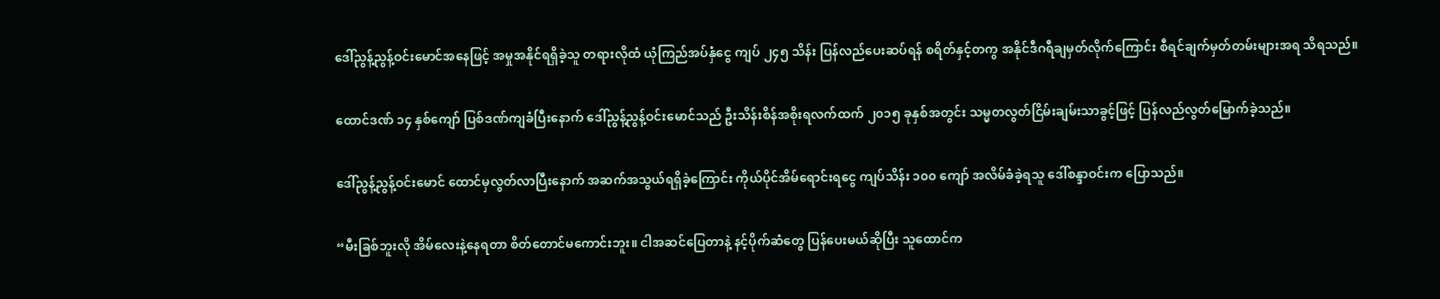ဒေါ်ညွန့်ညွန့်ဝင်းမောင်အနေဖြင့် အမှုအနိုင်ရရှိခဲ့သူ တရားလိုထံ ယုံကြည်အပ်နှံငွေ ကျပ် ၂၄၅ သိန်း ပြန်လည်ပေးဆပ်ရန် စရိတ်နှင့်တကွ အနိုင်ဒီဂရီချမှတ်လိုက်ကြောင်း စီရင်ချက်မှတ်တမ်းများအရ သိရသည်။

ထောင်ဒဏ် ၁၄ နှစ်ကျော် ပြစ်ဒဏ်ကျခံပြီးနောက် ဒေါ်ညွန့်ညွန့်ဝင်းမောင်သည် ဦးသိန်းစိန်အစိုးရလက်ထက် ၂၀၁၅ ခုနှစ်အတွင်း သမ္မတလွတ်ငြိမ်းချမ်းသာခွင့်ဖြင့် ပြန်လည်လွတ်မြောက်ခဲ့သည်။

ဒေါ်ညွန့်ညွန့်ဝင်းမောင် ထောင်မှလွတ်လာပြီးနောက် အဆက်အသွယ်ရရှိခဲ့ကြောင်း ကိုယ်ပိုင်အိမ်ရောင်းရငွေ ကျပ်သိန်း ၁၀၀ ကျော် အလိမ်ခံခဲ့ရသူ ဒေါ်စန္ဒာဝင်းက ပြောသည်။

“မီးခြစ်ဘူးလို အိမ်လေးနဲ့နေရတာ စိတ်တောင်မကောင်းဘူး။ ငါအဆင်ပြေတာနဲ့ နင့်ပိုက်ဆံတွေ ပြန်ပေးမယ်ဆိုပြီး သူထောင်က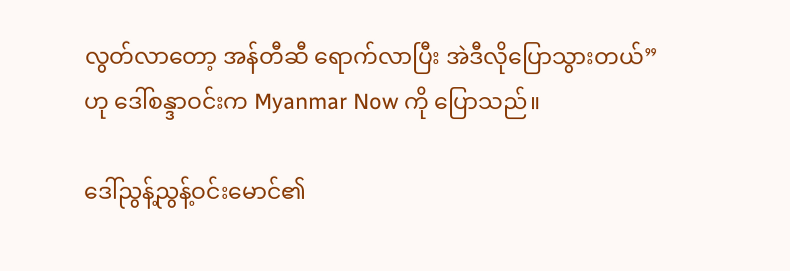လွတ်လာတော့ အန်တီဆီ ရောက်လာပြီး အဲဒီလိုပြောသွားတယ်” ဟု ဒေါ်စန္ဒာဝင်းက Myanmar Now ကို ပြောသည်။

ဒေါ်ညွန့်ညွန့်ဝင်းမောင်၏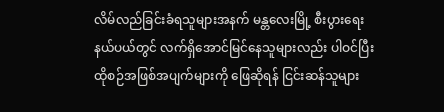လိမ်လည်ခြင်းခံရသူများအနက် မန္တလေးမြို့ စီးပွားရေးနယ်ပယ်တွင် လက်ရှိအောင်မြင်နေသူများလည်း ပါဝင်ပြီး ထိုစဉ်အဖြစ်အပျက်များကို ဖြေဆိုရန် ငြင်းဆန်သူများ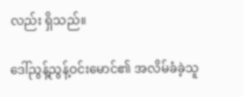လည်း ရှိသည်။

ဒေါ်ညွန့်ညွန့်ဝင်းမောင်၏ အလိမ်ခံခဲ့သူ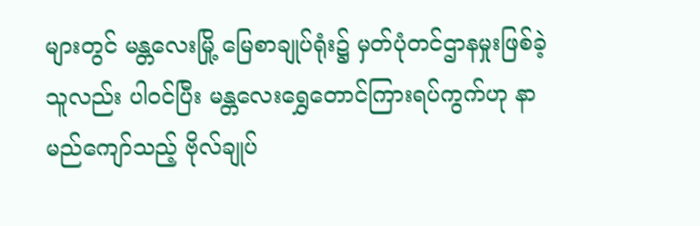များတွင် မန္တလေးမြို့ မြေစာချုပ်ရုံး၌ မှတ်ပုံတင်ဌာနမှုးဖြစ်ခဲ့သူလည်း ပါဝင်ပြီး မန္တလေးရွှေတောင်ကြားရပ်ကွက်ဟု နာမည်ကျော်သည့် ဗိုလ်ချုပ်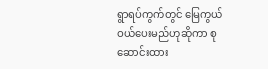ရွာရပ်ကွက်တွင် မြေကွယ်ဝယ်ပေးမည်ဟုဆိုကာ စုဆောင်းထား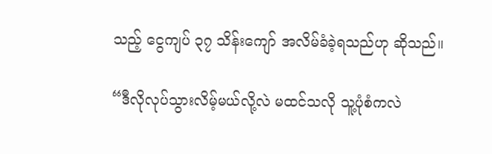သည့် ငွေကျပ် ၃၇ သိန်းကျော် အလိမ်ခံခဲ့ရသည်ဟု ဆိုသည်။

“ဒီလိုလုပ်သွားလိမ့်မယ်လို့လဲ မထင်သလို သူ့ပုံစံကလဲ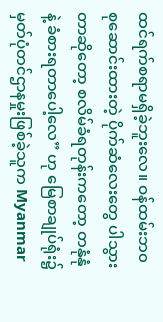ထင်ရက်စရာမရှိခဲ့ဘူးလေ။ ဝန်ထမ်းဘ၀ စုဆောင်းထားတဲ့ ပိုက်ဆံလေးတွေ ပါသွားတာဆိုတော့ စလိမ်ခံရတုန်းကတော့ တနုံနုံနဲ့ ခံစားရတာပေါ့လေ” ဟု မြေစာချုပ်ရုံး၌ မှတ်ပုံတင်ဌာနမှုးဖြစ်ခဲ့သူက Myanmar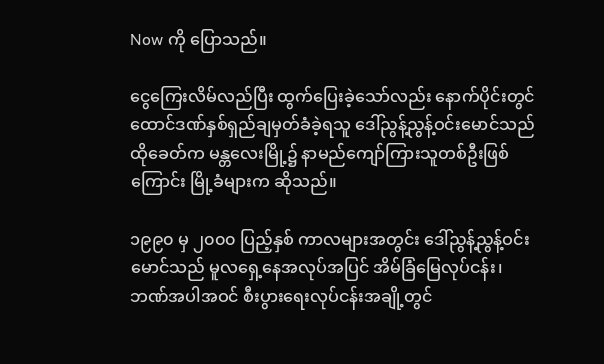Now ကို ပြောသည်။

ငွေကြေးလိမ်လည်ပြီး ထွက်ပြေးခဲ့သော်လည်း နောက်ပိုင်းတွင် ထောင်ဒဏ်နှစ်ရှည်ချမှတ်ခံခဲ့ရသူ ဒေါ်ညွန့်ညွန့်ဝင်းမောင်သည် ထိုခေတ်က မန္တလေးမြို့၌ နာမည်ကျော်ကြားသူတစ်ဦးဖြစ်ကြောင်း မြို့ခံများက ဆိုသည်။

၁၉၉၀ မှ ၂၀၀၀ ပြည့်နှစ် ကာလများအတွင်း ဒေါ်ညွန့်ညွန့်ဝင်းမောင်သည် မူလရှေ့နေအလုပ်အပြင် အိမ်ခြံမြေလုပ်ငန်း၊ ဘဏ်အပါအဝင် စီးပွားရေးလုပ်ငန်းအချို့တွင်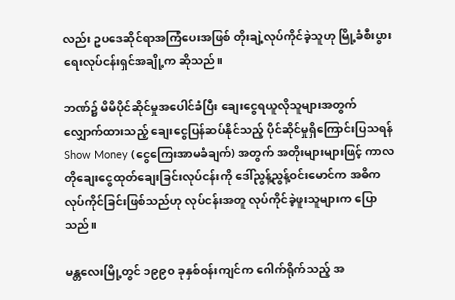လည်း ဥပဒေဆိုင်ရာအကြံပေးအဖြစ် တိုးချဲ့လုပ်ကိုင်ခဲ့သူဟု မြို့ခံစီးပွားရေးလုပ်ငန်းရှင်အချို့က ဆိုသည်။

ဘဏ်၌ မိမိပိုင်ဆိုင်မှုအပေါင်ခံပြီး ချေးငွေရယူလိုသူများအတွက် လျှောက်ထားသည့် ချေးငွေပြန်ဆပ်နိုင်သည့် ပိုင်ဆိုင်မှုရှိကြောင်းပြသရန် Show Money (ငွေကြေးအာမခံချက်) အတွက် အတိုးများများဖြင့် ကာလတိုချေးငွေထုတ်ချေးခြင်းလုပ်ငန်းကို ဒေါ်ညွန့်ညွန့်ဝင်းမောင်က အဓိကလုပ်ကိုင်ခြင်းဖြစ်သည်ဟု လုပ်ငန်းအတူ လုပ်ကိုင်ခဲ့ဖူးသူများက ပြောသည်။

မန္တလေးမြို့တွင် ၁၉၉၀ ခုနှစ်ဝန်းကျင်က ဂေါက်ရိုက်သည့် အ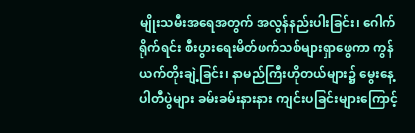မျိုးသမီးအရေအတွက် အလွန်နည်းပါးခြင်း၊ ဂေါက်ရိုက်ရင်း စီးပွားရေးမိတ်ဖက်သစ်များရှာဖွေကာ ကွန်ယက်တိုးချဲ့ခြင်း၊ နာမည်ကြီးဟိုတယ်များ၌ မွေးနေ့ပါတီပွဲများ ခမ်းခမ်းနားနား ကျင်းပခြင်းများကြောင့်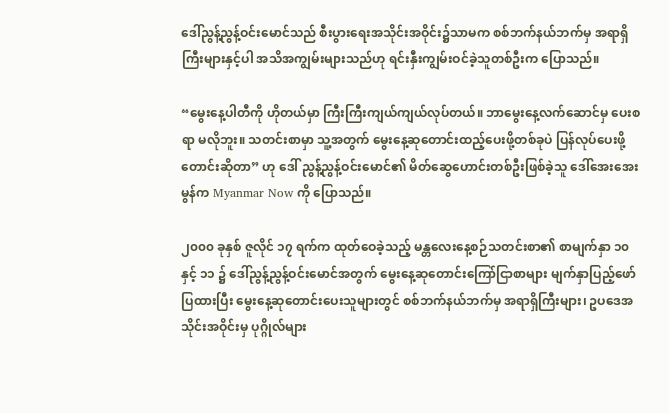ဒေါ်ညွန့်ညွန့်ဝင်းမောင်သည် စီးပွားရေးအသိုင်းအဝိုင်း၌သာမက စစ်ဘက်နယ်ဘက်မှ အရာရှိကြီးများနှင့်ပါ အသိအကျွမ်းများသည်ဟု ရင်းနှီးကျွမ်းဝင်ခဲ့သူတစ်ဦးက ပြောသည်။

“မွေးနေ့ပါတီကို ဟိုတယ်မှာ ကြီးကြီးကျယ်ကျယ်လုပ်တယ်။ ဘာမွေးနေ့လက်ဆောင်မှ ပေးစရာ မလိုဘူး။ သတင်းစာမှာ သူ့အတွက် မွေးနေ့ဆုတောင်းထည့်ပေးဖို့တစ်ခုပဲ ပြန်လုပ်ပေးဖို့ တောင်းဆိုတာ” ဟု ဒေါ် ညွန့်ညွန့်ဝင်းမောင်၏ မိတ်ဆွေဟောင်းတစ်ဦးဖြစ်ခဲ့သူ ဒေါ်အေးအေးမွန်က Myanmar Now ကို ပြောသည်။

၂၀၀၀ ခုနှစ် ဇူလိုင် ၁၇ ရက်က ထုတ်ဝေခဲ့သည့် မန္တလေးနေ့စဉ်သတင်းစာ၏ စာမျက်နှာ ၁၀ နှင့် ၁၁ ၌ ဒေါ်ညွန့်ညွန့်ဝင်းမောင်အတွက် မွေးနေ့ဆုတောင်းကြော်ငြာစာများ မျက်နှာပြည့်ဖော်ပြထားပြီး မွေးနေ့ဆုတောင်းပေးသူများတွင် စစ်ဘက်နယ်ဘက်မှ အရာရှိကြီးများ၊ ဥပဒေအသိုင်းအဝိုင်းမှ ပုဂ္ဂိုလ်များ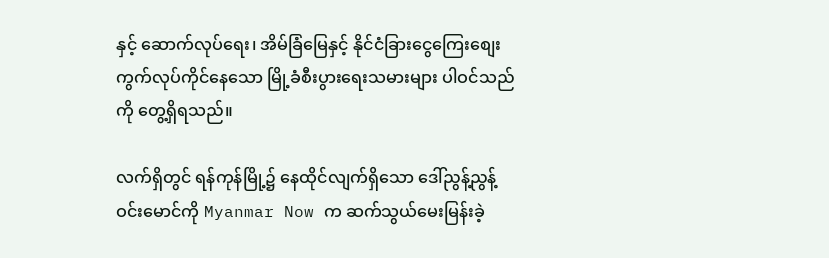နှင့် ဆောက်လုပ်ရေး၊ အိမ်ခြံမြေနှင့် နိုင်ငံခြားငွေကြေးစျေးကွက်လုပ်ကိုင်နေသော မြို့ခံစီးပွားရေးသမားများ ပါဝင်သည်ကို တွေ့ရှိရသည်။

လက်ရှိတွင် ရန်ကုန်မြို့၌ နေထိုင်လျက်ရှိသော ဒေါ်ညွန့်ညွန့်ဝင်းမောင်ကို Myanmar Now က ဆက်သွယ်မေးမြန်းခဲ့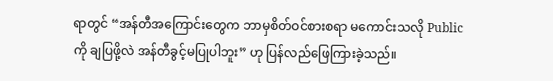ရာတွင် “အန်တီအကြောင်းတွေက ဘာမှစိတ်ဝင်စားစရာ မကောင်းသလို Public ကို ချပြဖို့လဲ အန်တီခွင့်မပြုပါဘူး” ဟု ပြန်လည်ဖြေကြားခဲ့သည်။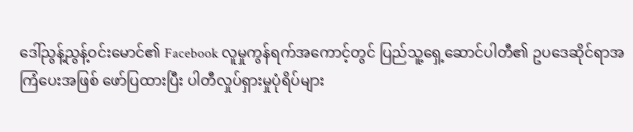ဒေါ်ညွန့်ညွန့်ဝင်းမောင်၏ Facebook လူမှုကွန်ရက်အကောင့်တွင် ပြည်သူ့ရှေ့ဆောင်ပါတီ၏ ဥပဒေဆိုင်ရာအကြံပေးအဖြစ် ဖော်ပြထားပြီး ပါတီလှုပ်ရှားမှုပုံရိပ်များ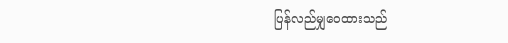ပြန်လည်မျှဝေထားသည်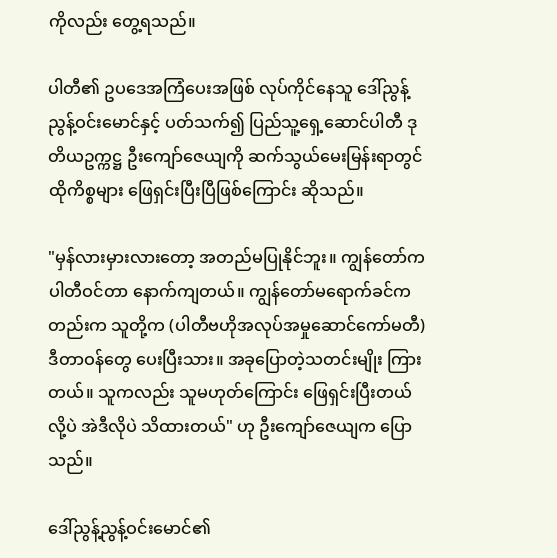ကိုလည်း တွေ့ရသည်။

ပါတီ၏ ဥပဒေအကြံပေးအဖြစ် လုပ်ကိုင်နေသူ ဒေါ်ညွန့်ညွန့်ဝင်းမောင်နှင့် ပတ်သက်၍ ပြည်သူ့ရှေ့ဆောင်ပါတီ ဒုတိယဥက္ကဋ္ဌ ဦးကျော်ဇေယျကို ဆက်သွယ်မေးမြန်းရာတွင် ထိုကိစ္စများ ဖြေရှင်းပြီးပြီဖြစ်ကြောင်း ဆိုသည်။

"မှန်လားမှားလားတော့ အတည်မပြုနိုင်ဘူး။ ကျွန်တော်က ပါတီဝင်တာ နောက်ကျတယ်။ ကျွန်တော်မရောက်ခင်ကတည်းက သူတို့က (ပါတီဗဟိုအလုပ်အမှုဆောင်ကော်မတီ) ဒီတာဝန်တွေ ပေးပြီးသား။ အခုပြောတဲ့သတင်းမျိုး ကြားတယ်။ သူကလည်း သူမဟုတ်ကြောင်း ဖြေရှင်းပြီးတယ်လို့ပဲ အဲဒီလိုပဲ သိထားတယ်" ဟု ဦးကျော်ဇေယျက ပြောသည်။

ဒေါ်ညွန့်ညွန့်ဝင်းမောင်၏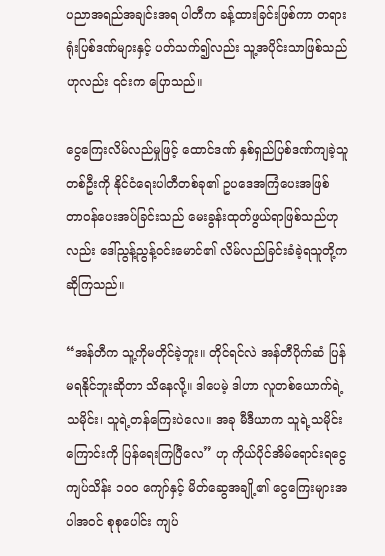ပညာအရည်အချင်းအရ ပါတီက ခန့်ထားခြင်းဖြစ်ကာ တရားရုံးပြစ်ဒဏ်များနှင့် ပတ်သက်၍လည်း သူ့အပိုင်းသာဖြစ်သည်ဟုလည်း ၎င်းက ပြောသည်။

ငွေကြေးလိမ်လည်မှုဖြင့် ထောင်ဒဏ် နှစ်ရှည်ပြစ်ဒဏ်ကျခဲ့သူတစ်ဦးကို နိုင်ငံရေးပါတီတစ်ခု၏ ဥပဒေအကြံပေးအဖြစ် တာဝန်ပေးအပ်ခြင်းသည် မေးခွန်းထုတ်ဖွယ်ရာဖြစ်သည်ဟုလည်း ဒေါ်ညွန့်ညွန့်ဝင်းမောင်၏ လိမ်လည်ခြင်းခံခဲ့ရသူတို့က ဆိုကြသည်။

“အန်တီက သူ့ကိုမတိုင်ခဲ့ဘူး။ တိုင်ရင်လဲ အန်တီပိုက်ဆံ ပြန်မရနိုင်ဘူးဆိုတာ သိနေလို့။ ဒါပေမဲ့ ဒါဟာ လူတစ်ယောက်ရဲ့သမိုင်း၊ သူရဲ့တန်ကြေးပဲလေ။ အခု မီဒီယာက သူရဲ့သမိုင်းကြောင်းကို ပြန်ရေးကြပြီလေ” ဟု ကိုယ်ပိုင်အိမ်ရောင်းရငွေ ကျပ်သိန်း ၁၀၀ ကျော်နှင့် မိတ်ဆွေအချို့၏ ငွေကြေးများအပါအဝင် စုစုပေါင်း ကျပ်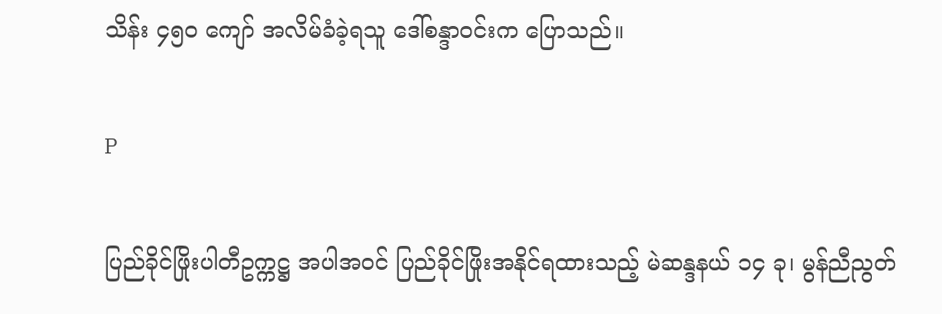သိန်း ၄၅၀ ကျော် အလိမ်ခံခဲ့ရသူ ဒေါ်စန္ဒာဝင်းက ပြောသည်။

P

ပြည်ခိုင်ဖြိုးပါတီဥက္ကဋ္ဌ အပါအဝင် ပြည်ခိုင်ဖြိုးအနိုင်ရထားသည့် မဲဆန္ဒနယ် ၁၄ ခု၊ မွန်ညီညွတ်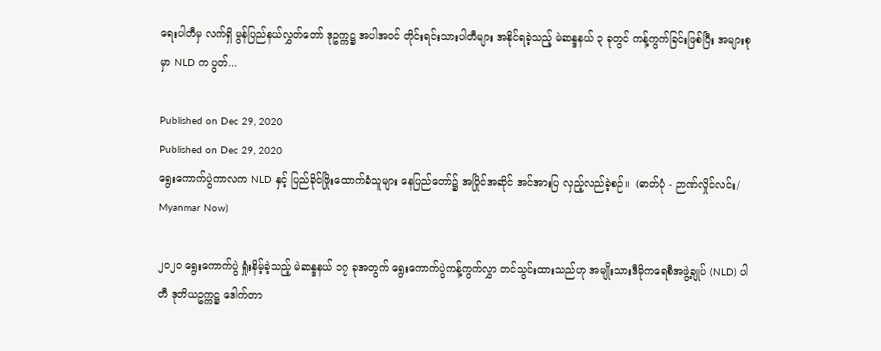ရေးပါတီမှ လက်ရှိ မွန်ပြည်နယ်လွှတ်တော် ဒုဥက္ကဋ္ဌ အပါအဝင် တိုင်းရင်းသားပါတီများ အနိုင်ရခဲ့သည့် မဲဆန္ဒနယ် ၃ ခုတွင် ကန့်ကွက်ခြင်းဖြစ်ပြီး အများစုမှာ NLD က ပွတ်...

Published on Dec 29, 2020
Published on Dec 29, 2020
ရွေးကောက်ပွဲကာလက NLD နှင့် ပြည်ခိုင်ဖြိုးထောက်ခံသူများ နေပြည်တော်၌ အပြိုင်အဆိုင် အင်အားပြ လှည့်လည်ခဲ့စဉ်။  (ဓာတ်ပုံ - ဉာဏ်လှိုင်လင်း/ Myanmar Now)

၂၀၂၀ ရွေးကောက်ပွဲ ရှုံးနိမ့်ခဲ့သည့် မဲဆန္ဒနယ် ၁၇ ခုအတွက် ရွေးကောက်ပွဲကန့်ကွက်လွှာ တင်သွင်းထားသည်ဟု အမျိုးသားဒီမိုကရေစီအဖွဲ့ချုပ် (NLD) ပါတီ ဒုတိယဥက္ကဋ္ဌ ဒေါက်တာ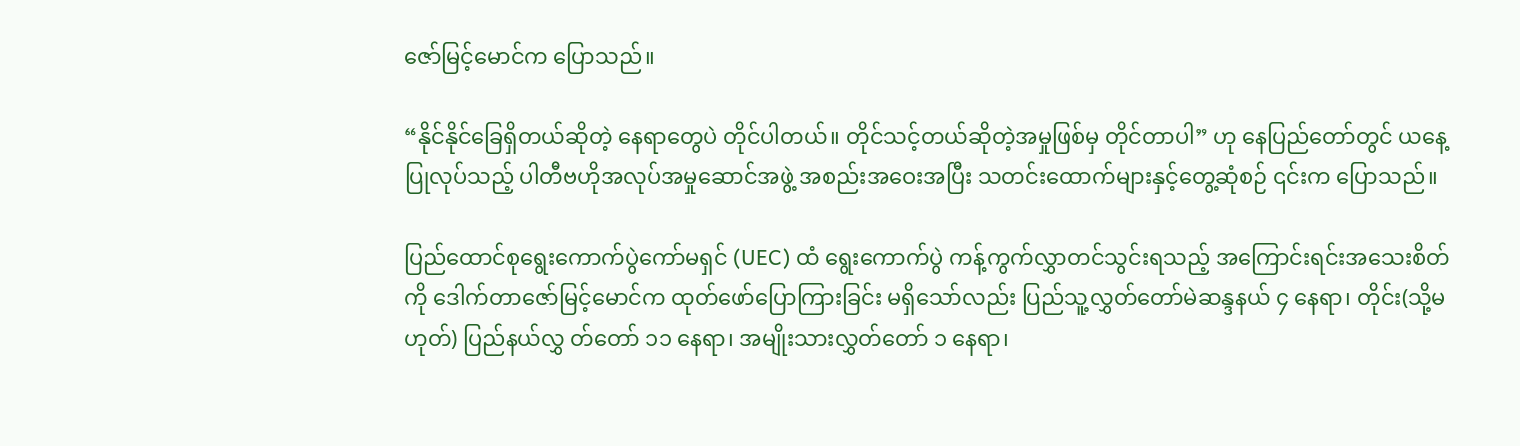ဇော်မြင့်မောင်က ပြောသည်။

“နိုင်နိုင်ခြေရှိတယ်ဆိုတဲ့ နေရာတွေပဲ တိုင်ပါတယ်။ တိုင်သင့်တယ်ဆိုတဲ့အမှုဖြစ်မှ တိုင်တာပါ” ဟု နေပြည်တော်တွင် ယနေ့ပြုလုပ်သည့် ပါတီဗဟိုအလုပ်အမှုဆောင်အဖွဲ့ အစည်းအဝေးအပြီး သတင်းထောက်များနှင့်တွေ့ဆုံစဉ် ၎င်းက ပြောသည်။

ပြည်ထောင်စုရွေးကောက်ပွဲကော်မရှင် (UEC) ထံ ရွေးကောက်ပွဲ ကန့်ကွက်လွှာတင်သွင်းရသည့် အကြောင်းရင်းအသေးစိတ်ကို ဒေါက်တာဇော်မြင့်မောင်က ထုတ်ဖော်ပြောကြားခြင်း မရှိသော်လည်း ပြည်သူ့လွှတ်တော်မဲဆန္ဒနယ် ၄ နေရာ၊ တိုင်း(သို့မဟုတ်) ပြည်နယ်လွှ တ်တော် ၁၁ နေရာ၊ အမျိုးသားလွှတ်တော် ၁ နေရာ၊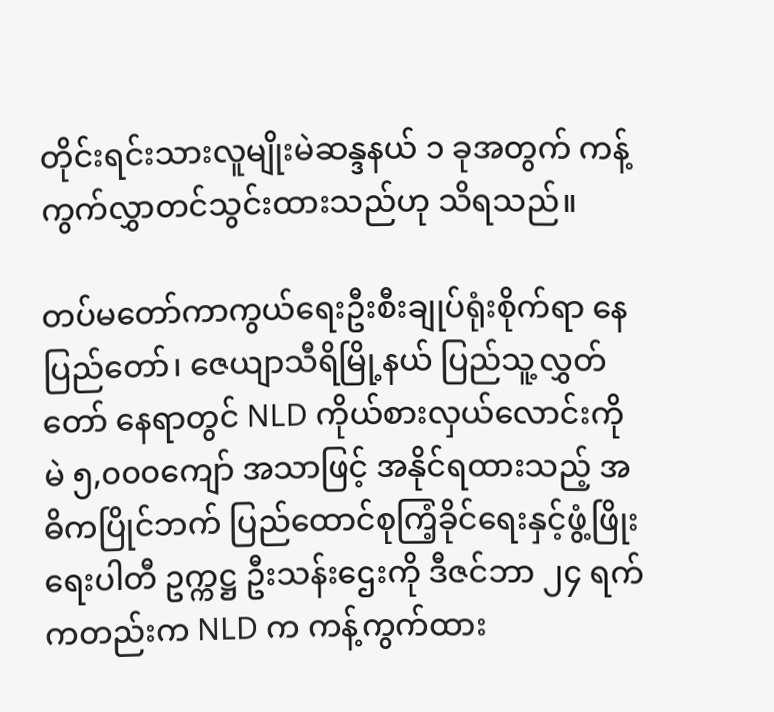တိုင်းရင်းသားလူမျိုးမဲဆန္ဒနယ် ၁ ခုအတွက် ကန့်ကွက်လွှာတင်သွင်းထားသည်ဟု သိရသည်။

တပ်မတော်ကာကွယ်ရေးဦးစီးချုပ်ရုံးစိုက်ရာ နေပြည်တော်၊ ဇေယျာသီရိမြို့နယ် ပြည်သူ့လွှတ်တော် နေရာတွင် NLD ကိုယ်စားလှယ်လောင်းကို မဲ ၅,၀၀၀ကျော် အသာဖြင့် အနိုင်ရထားသည့် အဓိကပြိုင်ဘက် ပြည်ထောင်စုကြံ့ခိုင်ရေးနှင့်ဖွံ့ဖြိုးရေးပါတီ ဥက္ကဋ္ဌ ဦးသန်းဌေးကို ဒီဇင်ဘာ ၂၄ ရက်ကတည်းက NLD က ကန့်ကွက်ထား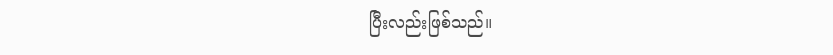ပြီးလည်းဖြစ်သည်။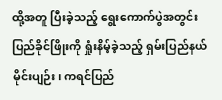ထို့အတူ ပြီးခဲ့သည့် ရွေးကောက်ပွဲအတွင်း ပြည်ခိုင်ဖြိုးကို ရှုံးနိမ့်ခဲ့သည့် ရှမ်းပြည်နယ် မိုင်းပျဉ်း၊ ကရင်ပြည်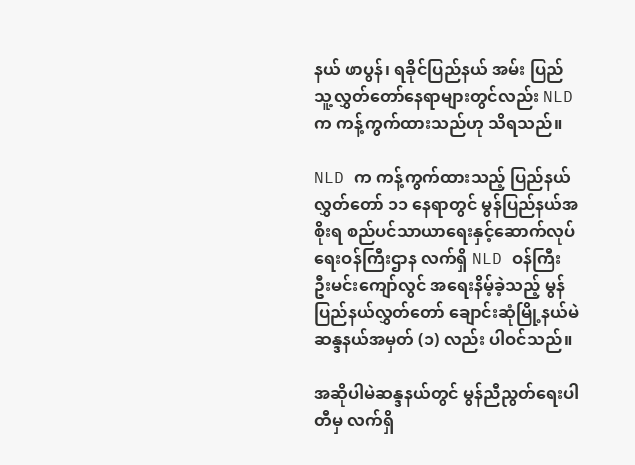နယ် ဖာပွန်၊ ရခိုင်ပြည်နယ် အမ်း ပြည်သူ့လွှတ်တော်နေရာများတွင်လည်း NLD က ကန့်ကွက်ထားသည်ဟု သိရသည်။

NLD က ကန့်ကွက်ထားသည့် ပြည်နယ်လွှတ်တော် ၁၁ နေရာတွင် မွန်ပြည်နယ်အစိုးရ စည်ပင်သာယာရေးနှင့်ဆောက်လုပ်ရေးဝန်ကြီးဌာန လက်ရှိ NLD ဝန်ကြီး ဦးမင်းကျော်လွင် အရေးနိမ့်ခဲ့သည့် မွန်ပြည်နယ်လွှတ်တော် ချောင်းဆုံမြို့နယ်မဲဆန္ဒနယ်အမှတ် (၁) လည်း ပါဝင်သည်။

အဆိုပါမဲဆန္ဒနယ်တွင် မွန်ညီညွတ်ရေးပါတီမှ လက်ရှိ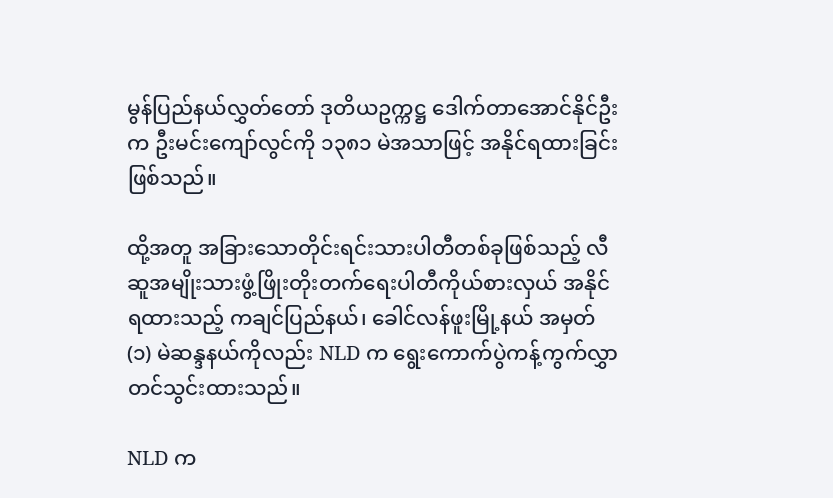မွန်ပြည်နယ်လွှတ်တော် ဒုတိယဥက္ကဋ္ဌ ဒေါက်တာအောင်နိုင်ဦးက ဦးမင်းကျော်လွင်ကို ၁၃၈၁ မဲအသာဖြင့် အနိုင်ရထားခြင်းဖြစ်သည်။

ထို့အတူ အခြားသောတိုင်းရင်းသားပါတီတစ်ခုဖြစ်သည့် လီဆူအမျိုးသားဖွံ့ဖြိုးတိုးတက်ရေးပါတီကိုယ်စားလှယ် အနိုင်ရထားသည့် ကချင်ပြည်နယ်၊ ခေါင်လန်ဖူးမြို့နယ် အမှတ် (၁) မဲဆန္ဒနယ်ကိုလည်း NLD က ရွေးကောက်ပွဲကန့်ကွက်လွှာ တင်သွင်းထားသည်။

NLD က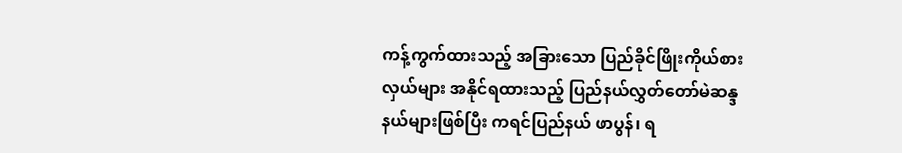ကန့်ကွက်ထားသည့် အခြားသော ပြည်ခိုင်ဖြိုးကိုယ်စားလှယ်များ အနိုင်ရထားသည့် ပြည်နယ်လွှတ်တော်မဲဆန္ဒနယ်များဖြစ်ပြီး ကရင်ပြည်နယ် ဖာပွန်၊ ရ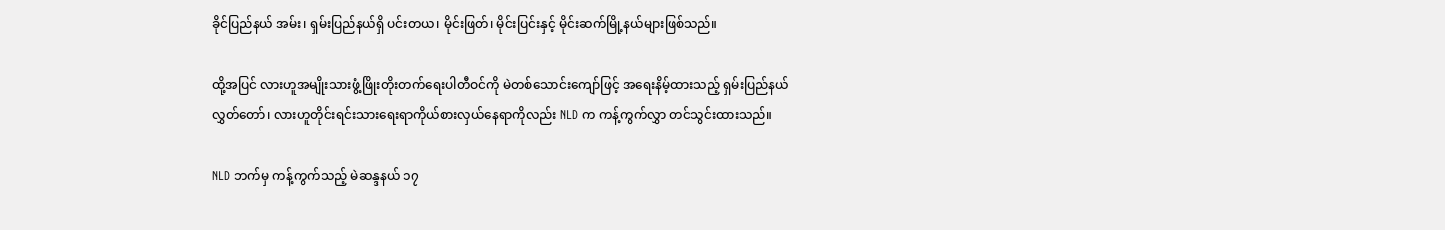ခိုင်ပြည်နယ် အမ်း၊ ရှမ်းပြည်နယ်ရှိ ပင်းတယ၊ မိုင်းဖြတ်၊ မိုင်းပြင်းနှင့် မိုင်းဆက်မြို့နယ်များဖြစ်သည်။

ထို့အပြင် လားဟူအမျိုးသားဖွံ့ဖြိုးတိုးတက်ရေးပါတီဝင်ကို မဲတစ်သောင်းကျော်ဖြင့် အရေးနိမ့်ထားသည့် ရှမ်းပြည်နယ်လွှတ်တော်၊ လားဟူတိုင်းရင်းသားရေးရာကိုယ်စားလှယ်နေရာကိုလည်း NLD က ကန့်ကွက်လွှာ တင်သွင်းထားသည်။

NLD ဘက်မှ ကန့်ကွက်သည့် မဲဆန္ဒနယ် ၁၇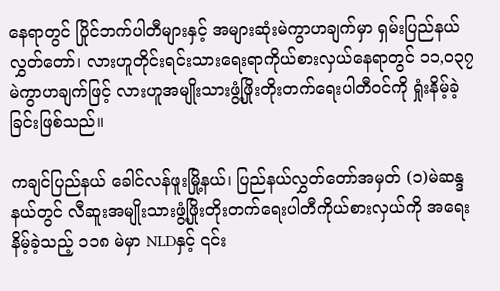နေရာတွင် ပြိုင်ဘက်ပါတီများနှင့် အများဆုံးမဲကွာဟချက်မှာ ရှမ်းပြည်နယ်လွှတ်တော်၊ လားဟူတိုင်းရင်းသားရေးရာကိုယ်စားလှယ်နေရာတွင် ၁၁,၀၃၇ မဲကွာဟချက်ဖြင့် လားဟူအမျိုးသားဖွံ့ဖြိုးတိုးတက်ရေးပါတီဝင်ကို ရှုံးနိမ့်ခဲ့ခြင်းဖြစ်သည်။

ကချင်ပြည်နယ် ခေါင်လန်ဖူးမြို့နယ်၊ ပြည်နယ်လွှတ်တော်အမှတ် (၁)မဲဆန္ဒနယ်တွင် လီဆူးအမျိုးသားဖွံ့ဖြိုးတိုးတက်ရေးပါတီကိုယ်စားလှယ်ကို အရေးနိမ့်ခဲ့သည့် ၁၁၈ မဲမှာ NLDနှင့် ၎င်း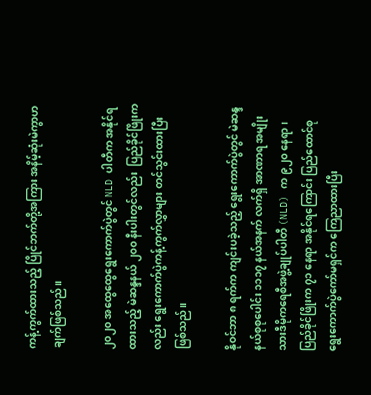ကန့်ကွက်ထားသည့် ပြိုင်ဘက်တို့အကြား အနိမ့်ဆုံးမဲကွာဟချက်ဖြစ်သည်။

၂၀၂၀ အထွေထွေရွေးကောက်ပွဲတွင် NLD ပါတီက အနိုင်ရထားသည့် မဲဆန္ဒနယ် ၂၀၀ နီးပါးတွင်လည်း  ပြည်ခိုင်ဖြိုးကလည်း ရွေးကောက်ပွဲကန့်ကွက်လွှာများ တင်သွင်းထားပြီးဖြစ်သည်။

နိုဝင်ဘာ ၈ ရက်က ကျင်းပခဲ့သည့် ရွေးကောက်ပွဲတွင် မဲဆန္ဒနယ်စုစုပေါင်း ၁၁၁၇ နယ်အနက် လက်ရှိ အာဏာရ အမျိုးသားဒီမိုကရေစီအဖွဲ့ချုပ်ပါတီ (NLD) က ၉၂၀ နေရာ၊ ပြည်ခိုင်ဖြိုးက ၇၁ နေရာ အနိုင်ရကြောင်း ပြည်ထောင်စုရွေးကောက်ပွဲကော်မရှင်က ကြေညာထားပြီး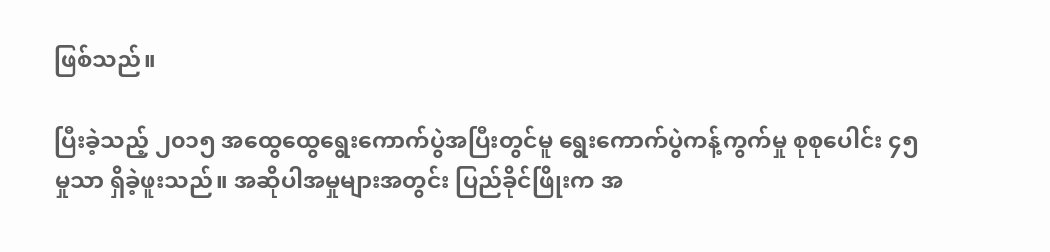ဖြစ်သည်။

ပြီးခဲ့သည့် ၂၀၁၅ အထွေထွေရွေးကောက်ပွဲအပြီးတွင်မူ ရွေးကောက်ပွဲကန့်ကွက်မှု စုစုပေါင်း ၄၅မှုသာ ရှိခဲ့ဖူးသည်။ အဆိုပါအမှုများအတွင်း ပြည်ခိုင်ဖြိုးက အ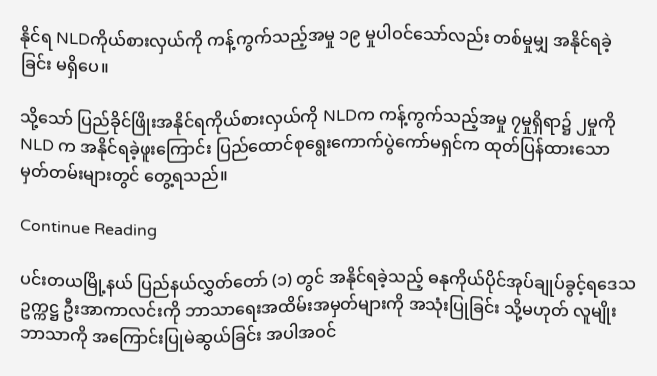နိုင်ရ NLDကိုယ်စားလှယ်ကို ကန့်ကွက်သည့်အမှု ၁၉ မှုပါဝင်သော်လည်း တစ်မှုမျှ အနိုင်ရခဲ့ခြင်း မရှိပေ။

သို့သော် ပြည်ခိုင်ဖြိုးအနိုင်ရကိုယ်စားလှယ်ကို NLDက ကန့်ကွက်သည့်အမှု ၇မှုရှိရာ၌ ၂မှုကို NLD က အနိုင်ရခဲ့ဖူးကြောင်း ပြည်ထောင်စုရွေးကောက်ပွဲကော်မရှင်က ထုတ်ပြန်ထားသောမှတ်တမ်းများတွင် တွေ့ရသည်။

Continue Reading

ပင်းတယမြို့နယ် ပြည်နယ်လွှတ်တော် (၁) တွင် အနိုင်ရခဲ့သည့် ဓနုကိုယ်ပိုင်အုပ်ချုပ်ခွင့်ရဒေသဥက္ကဋ္ဌ ဦးအာကာလင်းကို ဘာသာရေးအထိမ်းအမှတ်များကို အသုံးပြုခြင်း သို့မဟုတ် လူမျိုးဘာသာကို အကြောင်းပြုမဲဆွယ်ခြင်း အပါအဝင်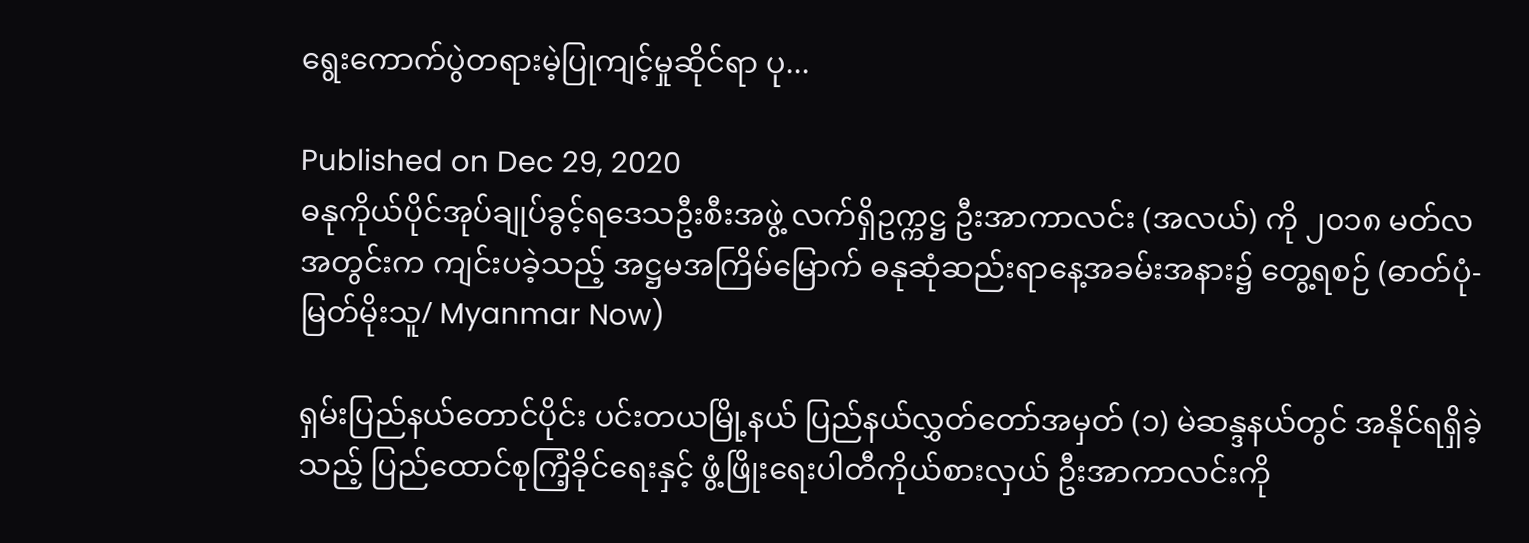ရွေးကောက်ပွဲတရားမဲ့ပြုကျင့်မှုဆိုင်ရာ ပု...

Published on Dec 29, 2020
ဓနုကိုယ်ပိုင်အုပ်ချုပ်ခွင့်ရဒေသဦးစီးအဖွဲ့ လက်ရှိဥက္ကဋ္ဌ ဦးအာကာလင်း (အလယ်) ကို ၂၀၁၈ မတ်လအတွင်းက ကျင်းပခဲ့သည့် အဋ္ဌမအကြိမ်မြောက် ဓနုဆုံဆည်းရာနေ့အခမ်းအနား၌ တွေ့ရစဉ် (ဓာတ်ပုံ- မြတ်မိုးသူ/ Myanmar Now)

ရှမ်းပြည်နယ်တောင်ပိုင်း ပင်းတယမြို့နယ် ပြည်နယ်လွှတ်တော်အမှတ် (၁) မဲဆန္ဒနယ်တွင် အနိုင်ရရှိခဲ့သည့် ပြည်ထောင်စုကြံ့ခိုင်ရေးနှင့် ဖွံ့ဖြိုးရေးပါတီကိုယ်စားလှယ် ဦးအာကာလင်းကို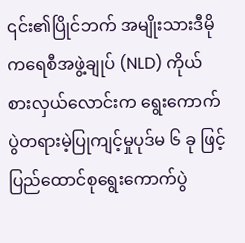၎င်း၏ပြိုင်ဘက် အမျိုးသားဒီမိုကရေစီအဖွဲ့ချုပ် (NLD) ကိုယ်စားလှယ်လောင်းက ရွေးကောက်ပွဲတရားမဲ့ပြုကျင့်မှုပုဒ်မ ၆ ခု ဖြင့် ပြည်ထောင်စုရွေးကောက်ပွဲ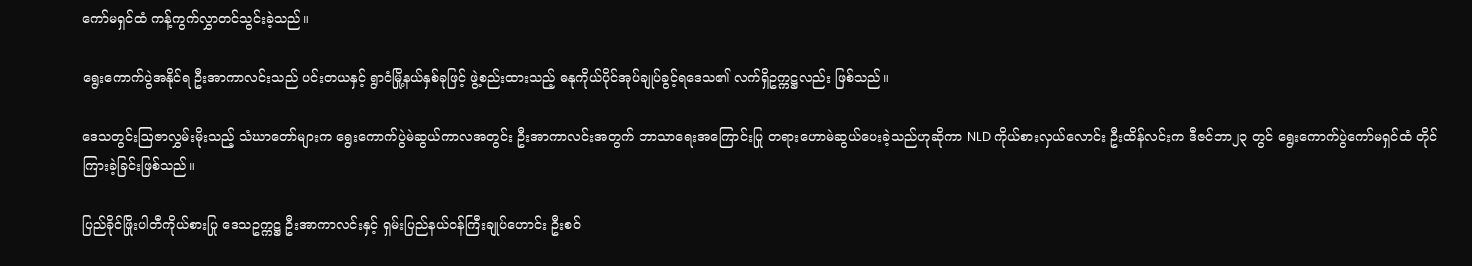ကော်မရှင်ထံ ကန့်ကွက်လွှာတင်သွင်းခဲ့သည်။

ရွေးကောက်ပွဲအနိုင်ရ ဦးအာကာလင်းသည် ပင်းတယနှင့် ရွာငံမြို့နယ်နှစ်ခုဖြင့် ဖွဲ့စည်းထားသည့် ဓနုကိုယ်ပိုင်အုပ်ချုပ်ခွင့်ရဒေသ၏ လက်ရှိဥက္ကဋ္ဌလည်း ဖြစ်သည်။

ဒေသတွင်းဩဇာလွှမ်းမိုးသည့် သံဃာတော်များက ရွေးကောက်ပွဲမဲဆွယ်ကာလအတွင်း ဦးအာကာလင်းအတွက် ဘာသာရေးအကြောင်းပြု တရားဟောမဲဆွယ်ပေးခဲ့သည်ဟုဆိုကာ NLD ကိုယ်စားလှယ်လောင်း ဦးထိန်လင်းက ဒီဇင်ဘာ၂၃ တွင် ရွေးကောက်ပွဲကော်မရှင်ထံ တိုင်ကြားခဲ့ခြင်းဖြစ်သည်။

ပြည်ခိုင်ဖြိုးပါတီကိုယ်စားပြု ဒေသဥက္ကဋ္ဌ ဦးအာကာလင်းနှင့် ရှမ်းပြည်နယ်ဝန်ကြီးချုပ်ဟောင်း ဦးစဝ်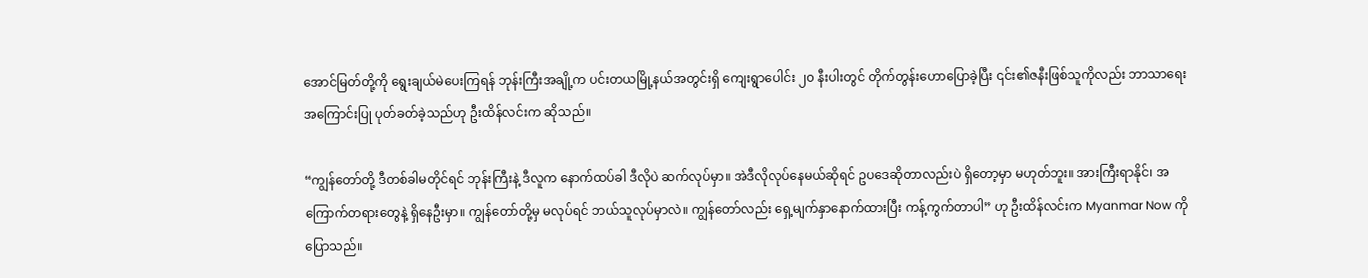အောင်မြတ်တို့ကို ရွေးချယ်မဲပေးကြရန် ဘုန်းကြီးအချို့က ပင်းတယမြို့နယ်အတွင်းရှိ ကျေးရွာပေါင်း ၂၀ နီးပါးတွင် တိုက်တွန်းဟောပြောခဲ့ပြီး ၎င်း၏ဇနီးဖြစ်သူကိုလည်း ဘာသာရေးအကြောင်းပြု ပုတ်ခတ်ခဲ့သည်ဟု ဦးထိန်လင်းက ဆိုသည်။

“ကျွန်တော်တို့ ဒီတစ်ခါမတိုင်ရင် ဘုန်းကြီးနဲ့ ဒီလူက နောက်ထပ်ခါ ဒီလိုပဲ ဆက်လုပ်မှာ။ အဲဒီလိုလုပ်နေမယ်ဆိုရင် ဥပဒေဆိုတာလည်းပဲ ရှိတော့မှာ မဟုတ်ဘူး။ အားကြီးရာနိုင်၊ အကြောက်တရားတွေနဲ့ ရှိနေဦးမှာ။ ကျွန်တော်တို့မှ မလုပ်ရင် ဘယ်သူလုပ်မှာလဲ။ ကျွန်တော်လည်း ရှေ့မျက်နှာနောက်ထားပြီး ကန့်ကွက်တာပါ” ဟု ဦးထိန်လင်းက Myanmar Now ကို ပြောသည်။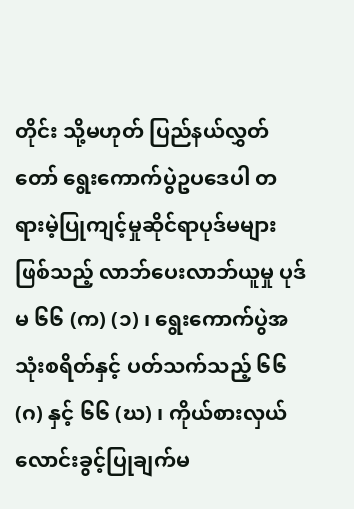တိုင်း သို့မဟုတ် ပြည်နယ်လွှတ်တော် ရွေးကောက်ပွဲဥပဒေပါ တရားမဲ့ပြုကျင့်မှုဆိုင်ရာပုဒ်မများဖြစ်သည့် လာဘ်ပေးလာဘ်ယူမှု ပုဒ်မ ၆၆ (က) (၁) ၊ ရွေးကောက်ပွဲအသုံးစရိတ်နှင့် ပတ်သက်သည့် ၆၆ (ဂ) နှင့် ၆၆ (ဃ) ၊ ကိုယ်စားလှယ်လောင်းခွင့်ပြုချက်မ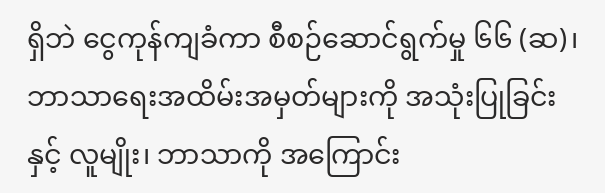ရှိဘဲ ငွေကုန်ကျခံကာ စီစဉ်ဆောင်ရွက်မှု ၆၆ (ဆ)၊ ဘာသာရေးအထိမ်းအမှတ်များကို အသုံးပြုခြင်းနှင့် လူမျိုး၊ ဘာသာကို အကြောင်း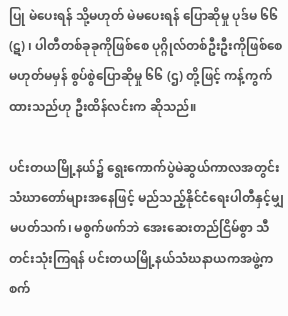ပြု မဲပေးရန် သို့မဟုတ် မဲမပေးရန် ပြောဆိုမှု ပုဒ်မ ၆၆ (ဋ) ၊ ပါတီတစ်ခုခုကိုဖြစ်စေ ပုဂ္ဂိုလ်တစ်ဦးဦးကိုဖြစ်စေ မဟုတ်မမှန် စွပ်စွဲပြောဆိုမှု ၆၆ (ဌ) တို့ဖြင့် ကန့်ကွက်ထားသည်ဟု ဦးထိန်လင်းက ဆိုသည်။

ပင်းတယမြို့နယ်၌ ရွေးကောက်ပွဲမဲဆွယ်ကာလအတွင်း သံဃာတော်များအနေဖြင့် မည်သည့်နိုင်ငံရေးပါတီနှင့်မျှ မပတ်သက်၊ မစွက်ဖက်ဘဲ အေးဆေးတည်ငြိမ်စွာ သီတင်းသုံးကြရန် ပင်းတယမြို့နယ်သံဃနာယကအဖွဲ့က စက်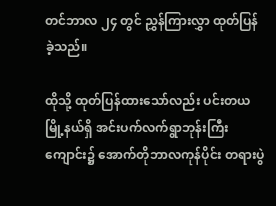တင်ဘာလ ၂၄ တွင် ညွှန်ကြားလွှာ ထုတ်ပြန်ခဲ့သည်။

ထိုသို့ ထုတ်ပြန်ထားသော်လည်း ပင်းတယမြို့နယ်ရှိ အင်းပက်လက်ရွာဘုန်းကြီးကျောင်း၌ အောက်တိုဘာလကုန်ပိုင်း တရားပွဲ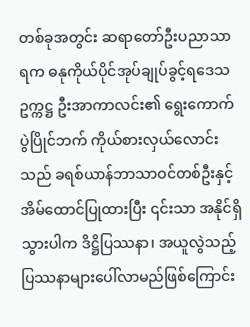တစ်ခုအတွင်း ဆရာတော်ဦးပညာသာရက ဓနုကိုယ်ပိုင်အုပ်ချုပ်ခွင့်ရဒေသဥက္ကဋ္ဌ ဦးအာကာလင်း၏ ရွေးကောက်ပွဲပြိုင်ဘက် ကိုယ်စားလှယ်လောင်းသည် ခရစ်ယာန်ဘာသာဝင်တစ်ဦးနှင့် အိမ်ထောင်ပြုထားပြီး ၎င်းသာ အနိုင်ရှိသွားပါက ဒိဋ္ဌိပြဿနာ၊ အယူလွဲသည့် ပြဿနာများပေါ်လာမည်ဖြစ်ကြောင်း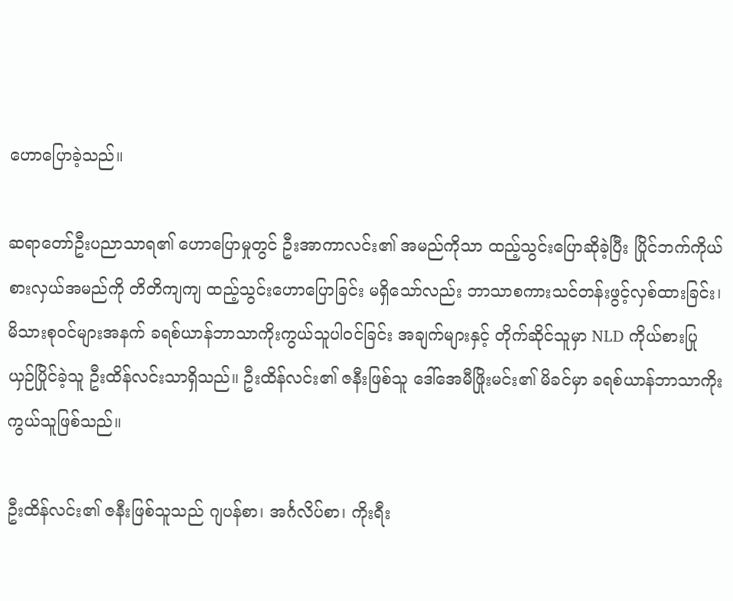ဟောပြောခဲ့သည်။

ဆရာတော်ဦးပညာသာရ၏ ဟောပြောမှုတွင် ဦးအာကာလင်း၏ အမည်ကိုသာ ထည့်သွင်းပြောဆိုခဲ့ပြီး ပြိုင်ဘက်ကိုယ်စားလှယ်အမည်ကို တိတိကျကျ ထည့်သွင်းဟောပြောခြင်း မရှိသော်လည်း ဘာသာစကားသင်တန်းဖွင့်လှစ်ထားခြင်း၊ မိသားစုဝင်များအနက် ခရစ်ယာန်ဘာသာကိုးကွယ်သူပါဝင်ခြင်း အချက်များနှင့် တိုက်ဆိုင်သူမှာ NLD ကိုယ်စားပြု ယှဉ်ပြိုင်ခဲ့သူ ဦးထိန်လင်းသာရှိသည်။ ဦးထိန်လင်း၏ ဇနီးဖြစ်သူ ဒေါ်အေမီဖြိုးမင်း၏ မိခင်မှာ ခရစ်ယာန်ဘာသာကိုးကွယ်သူဖြစ်သည်။

ဦးထိန်လင်း၏ ဇနီးဖြစ်သူသည် ဂျပန်စာ၊ အင်္ဂလိပ်စာ၊ ကိုးရီး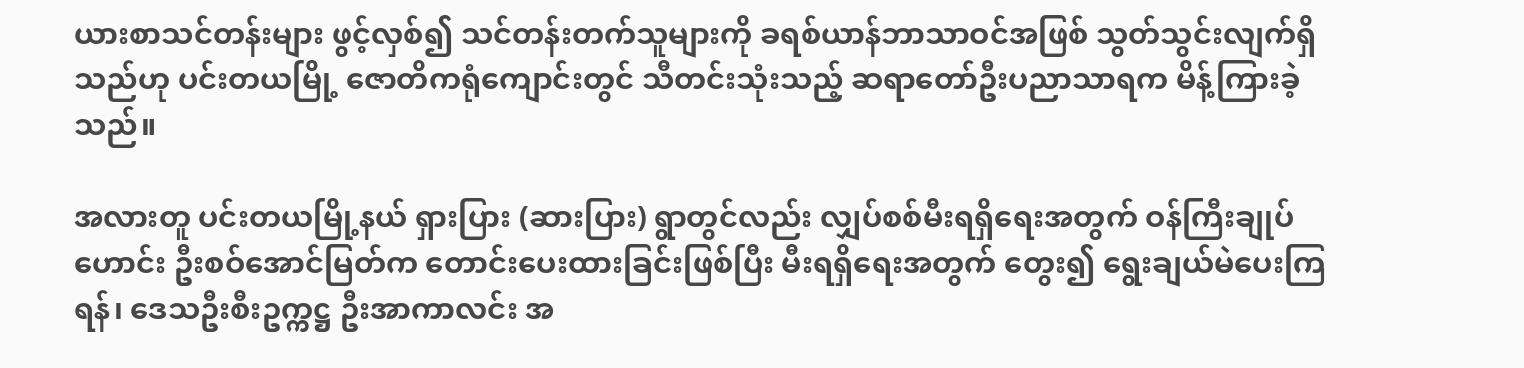ယားစာသင်တန်းများ ဖွင့်လှစ်၍ သင်တန်းတက်သူများကို ခရစ်ယာန်ဘာသာဝင်အဖြစ် သွတ်သွင်းလျက်ရှိသည်ဟု ပင်းတယမြို့ ဇောတိကရုံကျောင်းတွင် သီတင်းသုံးသည့် ဆရာတော်ဦးပညာသာရက မိန့်ကြားခဲ့သည်။

အလားတူ ပင်းတယမြို့နယ် ရှားပြား (ဆားပြား) ရွာတွင်လည်း လျှပ်စစ်မီးရရှိရေးအတွက် ဝန်ကြီးချုပ်ဟောင်း ဦးစဝ်အောင်မြတ်က တောင်းပေးထားခြင်းဖြစ်ပြီး မီးရရှိရေးအတွက် တွေး၍ ရွေးချယ်မဲပေးကြရန်၊ ဒေသဦးစီးဥက္ကဋ္ဌ ဦးအာကာလင်း အ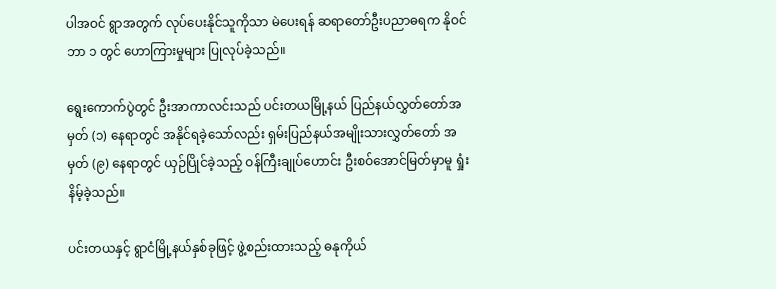ပါအဝင် ရွာအတွက် လုပ်ပေးနိုင်သူကိုသာ မဲပေးရန် ဆရာတော်ဦးပညာဓရက နိုဝင်ဘာ ၁ တွင် ဟောကြားမှုများ ပြုလုပ်ခဲ့သည်။

ရွေးကောက်ပွဲတွင် ဦးအာကာလင်းသည် ပင်းတယမြို့နယ် ပြည်နယ်လွှတ်တော်အမှတ် (၁) နေရာတွင် အနိုင်ရခဲ့သော်လည်း ရှမ်းပြည်နယ်အမျိုးသားလွှတ်တော် အမှတ် (၉) နေရာတွင် ယှဉ်ပြိုင်ခဲ့သည့် ဝန်ကြီးချုပ်ဟောင်း ဦးစဝ်အောင်မြတ်မှာမူ ရှုံးနိမ့်ခဲ့သည်။

ပင်းတယနှင့် ရွာငံမြို့နယ်နှစ်ခုဖြင့် ဖွဲ့စည်းထားသည့် ဓနုကိုယ်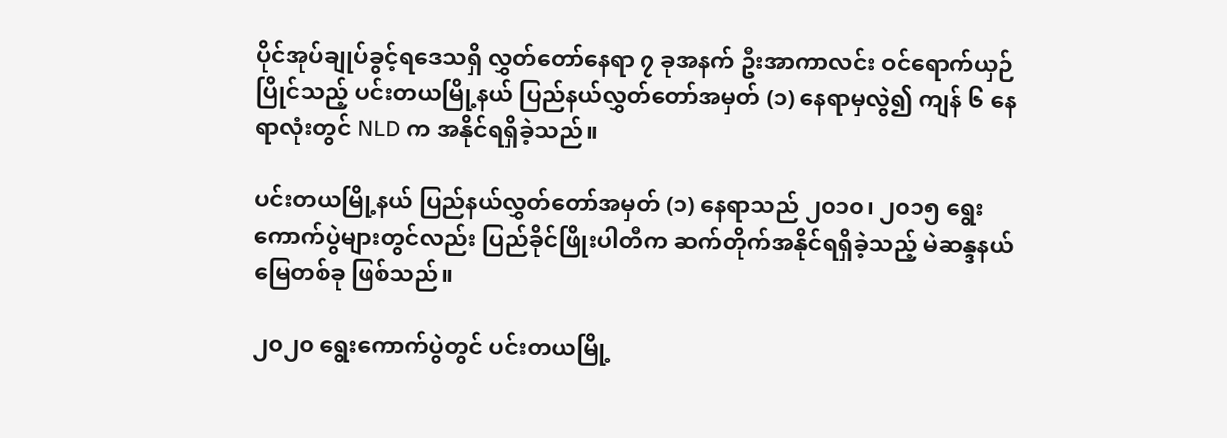ပိုင်အုပ်ချုပ်ခွင့်ရဒေသရှိ လွှတ်တော်နေရာ ၇ ခုအနက် ဦးအာကာလင်း ဝင်ရောက်ယှဉ်ပြိုင်သည့် ပင်းတယမြို့နယ် ပြည်နယ်လွှတ်တော်အမှတ် (၁) နေရာမှလွဲ၍ ကျန် ၆ နေရာလုံးတွင် NLD က အနိုင်ရရှိခဲ့သည်။

ပင်းတယမြို့နယ် ပြည်နယ်လွှတ်တော်အမှတ် (၁) နေရာသည် ၂၀၁၀၊ ၂၀၁၅ ရွေးကောက်ပွဲများတွင်လည်း ပြည်ခိုင်ဖြိုးပါတီက ဆက်တိုက်အနိုင်ရရှိခဲ့သည့် မဲဆန္ဒနယ်မြေတစ်ခု ဖြစ်သည်။

၂၀၂၀ ရွေးကောက်ပွဲတွင် ပင်းတယမြို့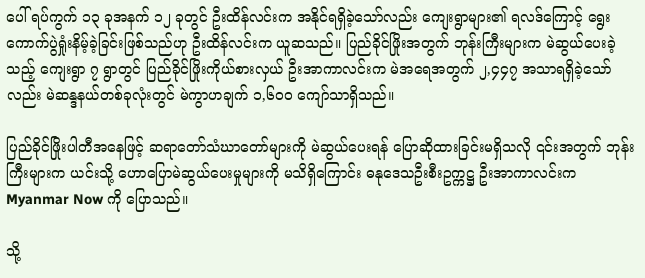ပေါ် ရပ်ကွက် ၁၃ ခုအနက် ၁၂ ခုတွင် ဦးထိန်လင်းက အနိုင်ရရှိခဲ့သော်လည်း ကျေးရွာများ၏ ရလဒ်ကြောင့် ရွေးကောက်ပွဲရှုံးနိမ့်ခဲ့ခြင်းဖြစ်သည်ဟု ဦးထိန်လင်းက ယူဆသည်။ ပြည်ခိုင်ဖြိုးအတွက် ဘုန်းကြီးများက မဲဆွယ်ပေးခဲ့သည့် ကျေးရွာ ၇ ရွာတွင် ပြည်ခိုင်ဖြိုးကိုယ်စားလှယ် ဦးအာကာလင်းက မဲအရေအတွက် ၂,၄၄၇ အသာရရှိခဲ့သော်လည်း မဲဆန္ဒနယ်တစ်ခုလုံးတွင် မဲကွာဟချက် ၁,၆၀၀ ကျော်သာရှိသည်။

ပြည်ခိုင်ဖြိုးပါတီအနေဖြင့် ဆရာတော်သံဃာတော်များကို မဲဆွယ်ပေးရန် ပြောဆိုထားခြင်းမရှိသလို ၎င်းအတွက် ဘုန်းကြီးများက ယင်းသို့ ဟောပြောမဲဆွယ်ပေးမှုများကို မသိရှိကြောင်း ဓနုဒေသဦးစီးဥက္ကဋ္ဌ ဦးအာကာလင်းက Myanmar Now ကို ပြောသည်။

သို့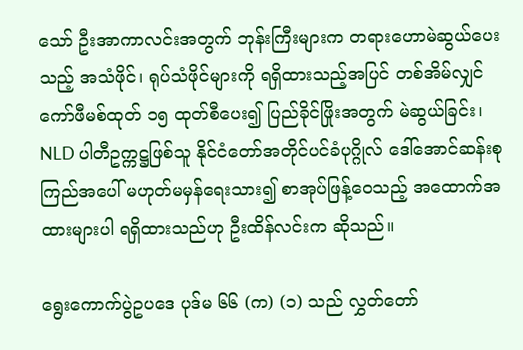သော် ဦးအာကာလင်းအတွက် ဘုန်းကြီးများက တရားဟောမဲဆွယ်ပေးသည့် အသံဖိုင်၊ ရုပ်သံဖိုင်များကို ရရှိထားသည့်အပြင် တစ်အိမ်လျှင် ကော်ဖီမစ်ထုတ် ၁၅ ထုတ်စီပေး၍ ပြည်ခိုင်ဖြိုးအတွက် မဲဆွယ်ခြင်း၊ NLD ပါတီဥက္ကဋ္ဌဖြစ်သူ နိုင်ငံတော်အတိုင်ပင်ခံပုဂ္ဂိုလ် ဒေါ်အောင်ဆန်းစုကြည်အပေါ် မဟုတ်မမှန်ရေးသား၍ စာအုပ်ဖြန့်ဝေသည့် အထောက်အထားများပါ ရရှိထားသည်ဟု ဦးထိန်လင်းက ဆိုသည်။

ရွေးကောက်ပွဲဥပဒေ ပုဒ်မ ၆၆ (က) (၁) သည် လွှတ်တော်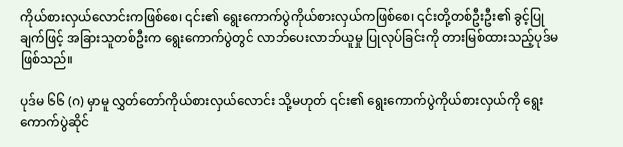ကိုယ်စားလှယ်လောင်းကဖြစ်စေ၊ ၎င်း၏ ရွေးကောက်ပွဲကိုယ်စားလှယ်ကဖြစ်စေ၊ ၎င်းတို့တစ်ဦးဦး၏ ခွင့်ပြုချက်ဖြင့် အခြားသူတစ်ဦးက ရွေးကောက်ပွဲတွင် လာဘ်ပေးလာဘ်ယူမှု ပြုလုပ်ခြင်းကို တားမြစ်ထားသည့်ပုဒ်မ ဖြစ်သည်။

ပုဒ်မ ၆၆ (ဂ) မှာမူ လွှတ်တော်ကိုယ်စားလှယ်လောင်း သို့မဟုတ် ၎င်း၏ ရွေးကောက်ပွဲကိုယ်စားလှယ်ကို ရွေးကောက်ပွဲဆိုင်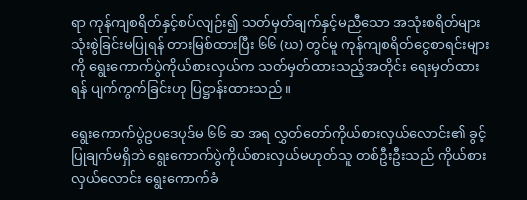ရာ ကုန်ကျစရိတ်နှင့်စပ်လျဉ်း၍ သတ်မှတ်ချက်နှင့်မညီသော အသုံးစရိတ်များ သုံးစွဲခြင်းမပြုရန် တားမြစ်ထားပြီး ၆၆ (ဃ) တွင်မူ ကုန်ကျစရိတ်ငွေစာရင်းများကို ရွေးကောက်ပွဲကိုယ်စားလှယ်က သတ်မှတ်ထားသည့်အတိုင်း ရေးမှတ်ထားရန် ပျက်ကွက်ခြင်းဟု ပြဋ္ဌာန်းထားသည်။

ရွေးကောက်ပွဲဥပဒေပုဒ်မ ၆၆ ဆ အရ လွှတ်တော်ကိုယ်စားလှယ်လောင်း၏ ခွင့်ပြုချက်မရှိဘဲ ရွေးကောက်ပွဲကိုယ်စားလှယ်မဟုတ်သူ တစ်ဦးဦးသည် ကိုယ်စားလှယ်လောင်း ရွေးကောက်ခံ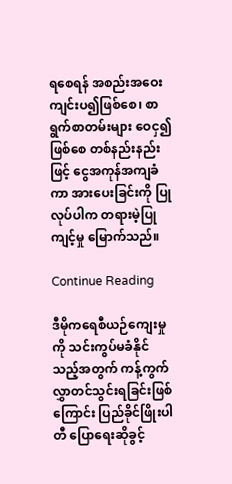ရစေရန် အစည်းအဝေးကျင်းပ၍ဖြစ်စေ၊ စာရွက်စာတမ်းများ ဝေငှ၍ဖြစ်စေ တစ်နည်းနည်းဖြင့် ငွေအကုန်အကျခံကာ အားပေးခြင်းကို ပြုလုပ်ပါက တရားမဲ့ပြုကျင့်မှု မြောက်သည်။

Continue Reading

ဒီမိုကရေစီယဉ်ကျေးမှုကို သင်းကွပ်မခံနိုင်သည့်အတွက် ကန့်ကွက်လွှာတင်သွင်းရခြင်းဖြစ်ကြောင်း ပြည်ခိုင်ဖြိုးပါတီ ပြောရေးဆိုခွင့်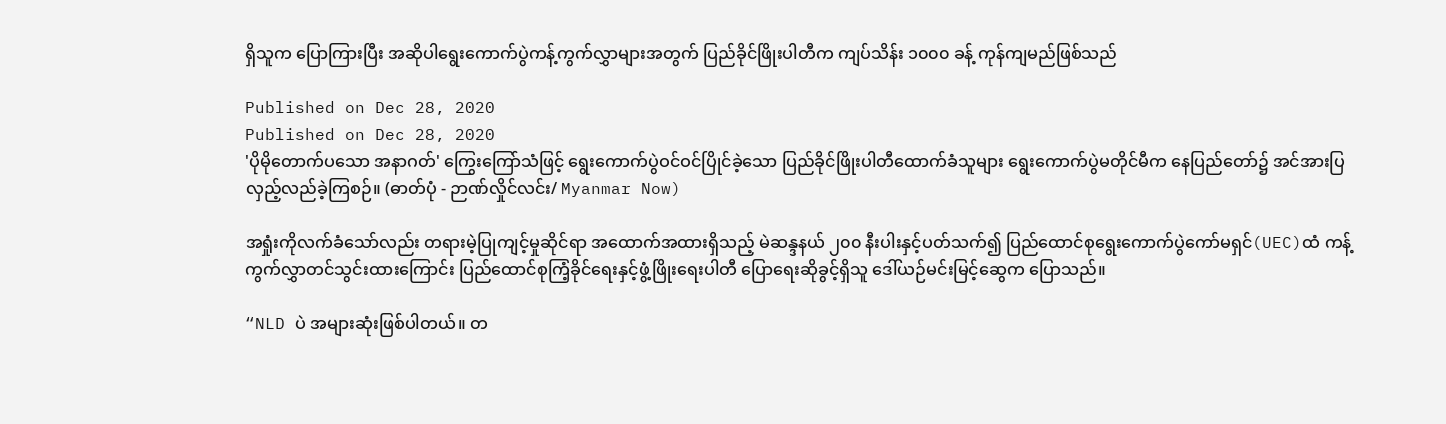ရှိသူက ပြောကြားပြီး အဆိုပါရွေးကောက်ပွဲကန့်ကွက်လွှာများအတွက် ပြည်ခိုင်ဖြိုးပါတီက ကျပ်သိန်း ၁၀၀၀ ခန့် ကုန်ကျမည်ဖြစ်သည်

Published on Dec 28, 2020
Published on Dec 28, 2020
'ပိုမိုတောက်ပသော အနာဂတ်' ကြွေးကြော်သံဖြင့် ရွေးကောက်ပွဲဝင်ဝင်ပြိုင်ခဲ့သော ပြည်ခိုင်ဖြိုးပါတီထောက်ခံသူများ ရွေးကောက်ပွဲမတိုင်မီက နေပြည်တော်၌ အင်အားပြလှည့်လည်ခဲ့ကြစဉ်။ (ဓာတ်ပုံ - ဉာဏ်လှိုင်လင်း/ Myanmar Now)

အရှုံးကိုလက်ခံသော်လည်း တရားမဲ့ပြုကျင့်မှုဆိုင်ရာ အထောက်အထားရှိသည့် မဲဆန္ဒနယ် ၂၀၀ နီးပါးနှင့်ပတ်သက်၍ ပြည်ထောင်စုရွေးကောက်ပွဲကော်မရှင်(UEC)ထံ ကန့်ကွက်လွှာတင်သွင်းထားကြောင်း ပြည်ထောင်စုကြံ့ခိုင်ရေးနှင့်ဖွံ့ဖြိုးရေးပါတီ ပြောရေးဆိုခွင့်ရှိသူ ဒေါ်ယဉ်မင်းမြင့်ဆွေက ပြောသည်။

“NLD ပဲ အများဆုံးဖြစ်ပါတယ်။ တ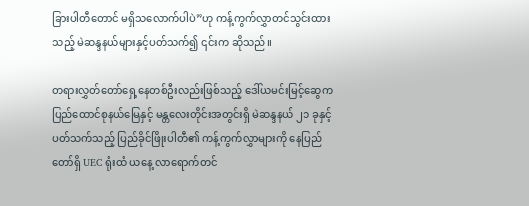ခြားပါတီတောင် မရှိသလောက်ပါပဲ”ဟု ကန့်ကွက်လွှာတင်သွင်းထားသည့် မဲဆန္ဒနယ်များနှင့်ပတ်သက်၍ ၎င်းက ဆိုသည်။

တရားလွှတ်တော်ရှေ့နေတစ်ဦးလည်းဖြစ်သည့် ဒေါ်ယမင်းမြင့်ဆွေက ပြည်ထောင်စုနယ်မြေနှင့် မန္တလေးတိုင်းအတွင်းရှိ မဲဆန္ဒနယ် ၂၁ ခုနှင့်ပတ်သက်သည့် ပြည်ခိုင်ဖြိုးပါတီ၏ ကန့်ကွက်လွှာများကို နေပြည်တော်ရှိ UEC ရုံးထံ ယနေ့ လာရောက်တင်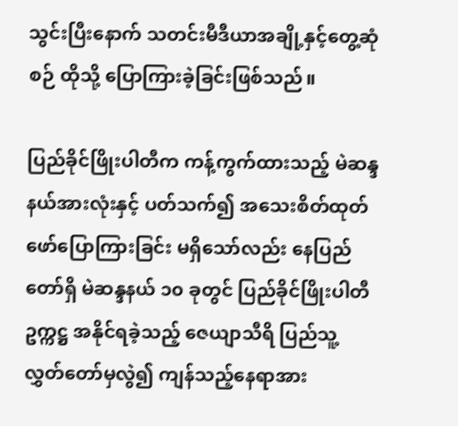သွင်းပြီးနောက် သတင်းမီဒီယာအချို့နှင့်တွေ့ဆုံစဉ် ထိုသို့ ပြောကြားခဲ့ခြင်းဖြစ်သည်။

ပြည်ခိုင်ဖြိုးပါတီက ကန့်ကွက်ထားသည့် မဲဆန္ဒနယ်အားလုံးနှင့် ပတ်သက်၍ အသေးစိတ်ထုတ်ဖော်ပြောကြားခြင်း မရှိသော်လည်း နေပြည်တော်ရှိ မဲဆန္ဒနယ် ၁၀ ခုတွင် ပြည်ခိုင်ဖြိုးပါတီဥက္ကဋ္ဌ အနိုင်ရခဲ့သည့် ဇေယျာသီရိ ပြည်သူ့လွှတ်တော်မှလွဲ၍ ကျန်သည့်နေရာအား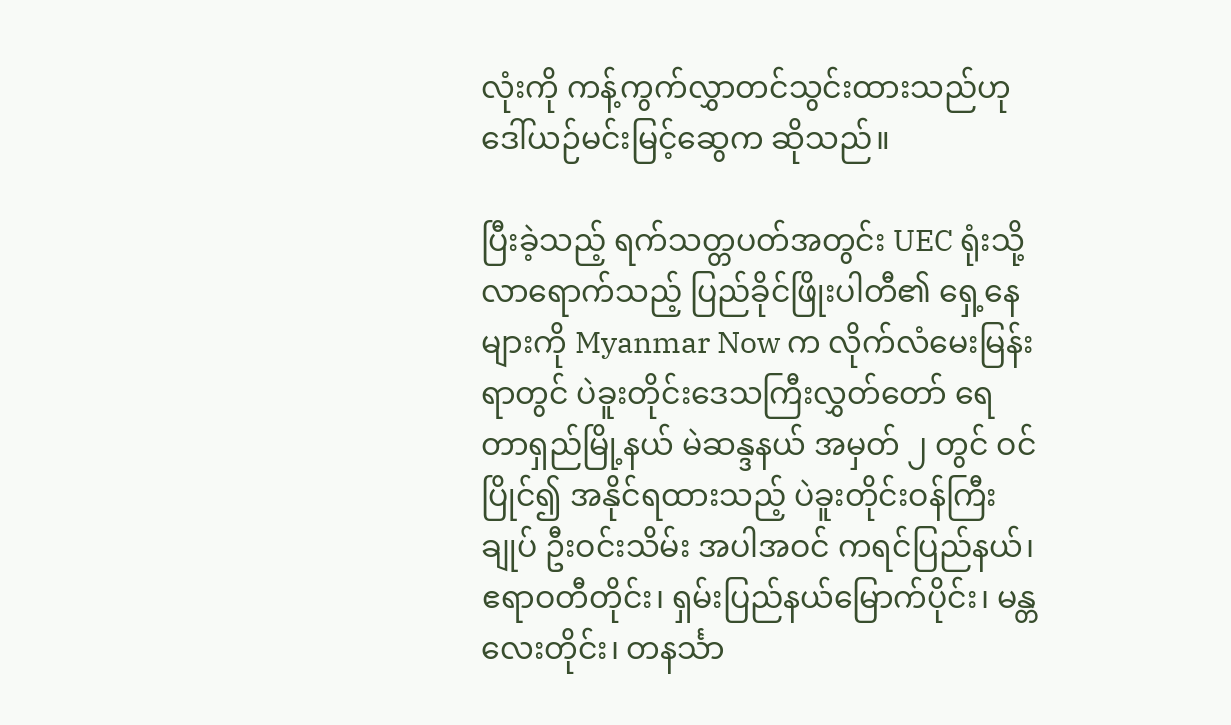လုံးကို ကန့်ကွက်လွှာတင်သွင်းထားသည်ဟု ဒေါ်ယဉ်မင်းမြင့်ဆွေက ဆိုသည်။

ပြီးခဲ့သည့် ရက်သတ္တပတ်အတွင်း UEC ရုံးသို့ လာရောက်သည့် ပြည်ခိုင်ဖြိုးပါတီ၏ ရှေ့နေများကို Myanmar Now က လိုက်လံမေးမြန်းရာတွင် ပဲခူးတိုင်းဒေသကြီးလွှတ်တော် ရေတာရှည်မြို့နယ် မဲဆန္ဒနယ် အမှတ် ၂ တွင် ဝင်ပြိုင်၍ အနိုင်ရထားသည့် ပဲခူးတိုင်းဝန်ကြီးချုပ် ဦးဝင်းသိမ်း အပါအဝင် ကရင်ပြည်နယ်၊ ဧရာဝတီတိုင်း၊ ရှမ်းပြည်နယ်မြောက်ပိုင်း၊ မန္တလေးတိုင်း၊ တနင်္သာ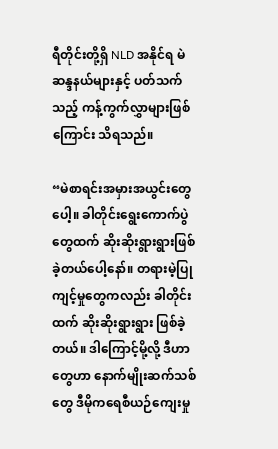ရီတိုင်းတို့ရှိ NLD အနိုင်ရ မဲဆန္ဒနယ်များနှင့် ပတ်သက်သည့် ကန့်ကွက်လွှာများဖြစ်ကြောင်း သိရသည်။

“မဲစာရင်းအမှားအယွင်းတွေပေါ့။ ခါတိုင်းရွေးကောက်ပွဲတွေထက် ဆိုးဆိုးရွားရွားဖြစ်ခဲ့တယ်ပေါ့နော်။ တရားမဲ့ပြုကျင့်မှုတွေကလည်း ခါတိုင်းထက် ဆိုးဆိုးရွားရွား ဖြစ်ခဲ့တယ်။ ဒါကြောင့်မို့လို့ ဒီဟာတွေဟာ နောက်မျိုးဆက်သစ်တွေ ဒီမိုကရေစီယဉ်ကျေးမှု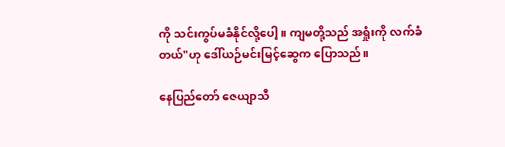ကို သင်းကွပ်မခံနိုင်လို့ပေါ့။ ကျမတို့သည် အရှုံးကို လက်ခံတယ်"ဟု ဒေါ်ယဉ်မင်းမြင့်ဆွေက ပြောသည်။

နေပြည်တော် ဇေယျာသီ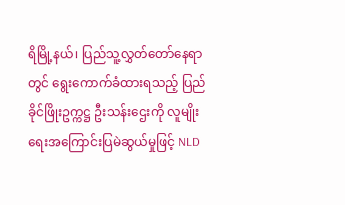ရိမြို့နယ်၊ ပြည်သူ့လွှတ်တော်နေရာတွင် ရွေးကောက်ခံထားရသည့် ပြည်ခိုင်ဖြိုးဥက္ကဋ္ဌ ဦးသန်းဌေးကို လူမျိုးရေးအကြောင်းပြမဲဆွယ်မှုဖြင့် NLD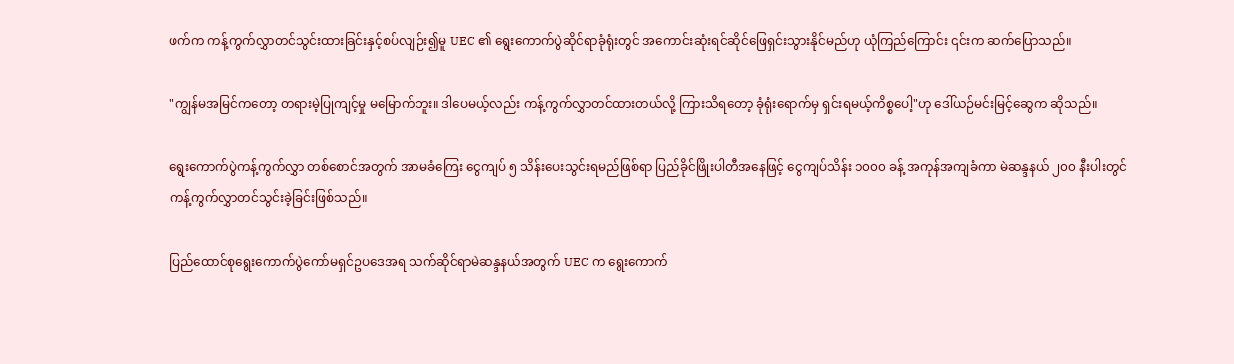ဖက်က ကန့်ကွက်လွှာတင်သွင်းထားခြင်းနှင့်စပ်လျဉ်း၍မူ UEC ၏ ရွေးကောက်ပွဲဆိုင်ရာခုံရုံးတွင် အကောင်းဆုံးရင်ဆိုင်ဖြေရှင်းသွားနိုင်မည်ဟု ယုံကြည်ကြောင်း ၎င်းက ဆက်ပြောသည်။

"ကျွန်မအမြင်ကတော့ တရားမဲ့ပြုကျင့်မှု မမြောက်ဘူး။ ဒါပေမယ့်လည်း ကန့်ကွက်လွှာတင်ထားတယ်လို့ ကြားသိရတော့ ခုံရုံးရောက်မှ ရှင်းရမယ့်ကိစ္စပေါ့"ဟု ဒေါ်ယဉ်မင်းမြင့်ဆွေက ဆိုသည်။

ရွေးကောက်ပွဲကန့်ကွက်လွှာ တစ်စောင်အတွက် အာမခံကြေး ငွေကျပ် ၅ သိန်း‌ပေးသွင်းရမည်ဖြစ်ရာ ပြည်ခိုင်ဖြိုးပါတီအနေဖြင့် ငွေကျပ်သိန်း ၁၀၀၀ ခန့် အကုန်အကျခံကာ မဲဆန္ဒနယ် ၂၀၀ နီးပါးတွင် ကန့်ကွက်လွှာတင်သွင်းခဲ့ခြင်းဖြစ်သည်။

ပြည်ထောင်စုရွေးကောက်ပွဲကော်မရှင်ဥပဒေအရ သက်ဆိုင်ရာမဲဆန္ဒနယ်အတွက် UEC က ရွေးကောက်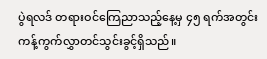ပွဲရလဒ် တရားဝင်ကြေညာသည့်နေ့မှ ၄၅ ရက်အတွင်း ကန့်ကွက်လွှာတင်သွင်းခွင့်ရှိသည်။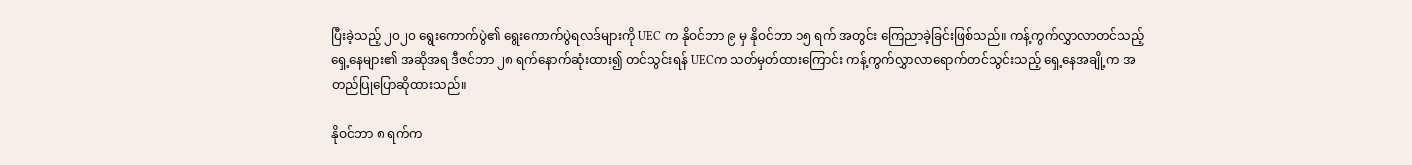ပြီးခဲ့သည့် ၂၀၂၀ ရွေးကောက်ပွဲ၏ ရွေးကောက်ပွဲရလဒ်များကို UEC က နိုဝင်ဘာ ၉ မှ နိုဝင်ဘာ ၁၅ ရက် အတွင်း ကြေညာခဲ့ခြင်းဖြစ်သည်။ ကန့်ကွက်လွှာလာတင်သည့် ရှေ့နေများ၏ အဆိုအရ ဒီဇင်ဘာ ၂၈ ရက်နောက်ဆုံးထား၍ တင်သွင်းရန် UECက သတ်မှတ်ထားကြောင်း ကန့်ကွက်လွှာလာရောက်တင်သွင်းသည့် ရှေ့နေအချို့က အတည်ပြုပြောဆိုထားသည်။

နိုဝင်ဘာ ၈ ရက်က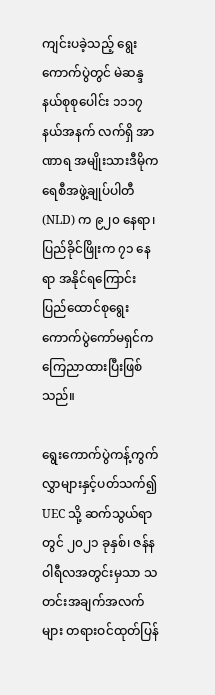ကျင်းပခဲ့သည့် ရွေးကောက်ပွဲတွင် မဲဆန္ဒနယ်စုစုပေါင်း ၁၁၁၇ နယ်အနက် လက်ရှိ အာဏာရ အမျိုးသားဒီမိုကရေစီအဖွဲ့ချုပ်ပါတီ (NLD) က ၉၂၀ နေရာ၊ ပြည်ခိုင်ဖြိုးက ၇၁ နေရာ အနိုင်ရကြောင်း ပြည်ထောင်စုရွေးကောက်ပွဲကော်မရှင်က ကြေညာထားပြီးဖြစ်သည်။

ရွေးကောက်ပွဲကန့်ကွက်လွှာများနှင့်ပတ်သက်၍ UEC သို့ ဆက်သွယ်ရာတွင် ၂၀၂၁ ခုနှစ်၊ ဇန်နဝါရီလအတွင်းမှသာ သတင်းအချက်အလက်များ တရားဝင်ထုတ်ပြန်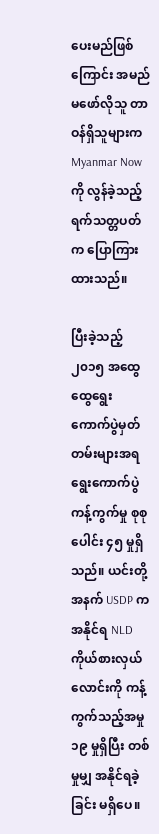ပေးမည်ဖြစ်ကြောင်း အမည်မဖော်လိုသူ တာဝန်ရှိသူများက Myanmar Nowကို လွန်ခဲ့သည့် ရက်သတ္တပတ်က ပြောကြားထားသည်။

ပြီးခဲ့သည့် ၂၀၁၅ အထွေထွေရွေးကောက်ပွဲမှတ်တမ်းများအရ ရွေးကောက်ပွဲကန့်ကွက်မှု စုစုပေါင်း ၄၅ မှုရှိသည်။ ယင်းတို့ အနက် USDP က အနိုင်ရ NLD ကိုယ်စားလှယ်လောင်းကို ကန့်ကွက်သည့်အမှု ၁၉ မှုရှိပြီး တစ်မှုမျှ အနိုင်ရခဲ့ခြင်း မရှိပေ။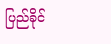ပြည်ခိုင်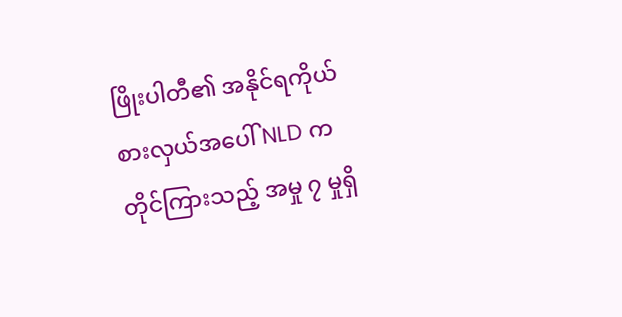ဖြိုးပါတီ၏ အနိုင်ရကိုယ်စားလှယ်အပေါ် NLD က တိုင်ကြားသည့် အမှု ၇ မှုရှိ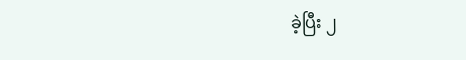ခဲ့ပြီး ၂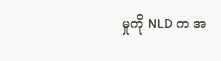မှုကို NLD က အ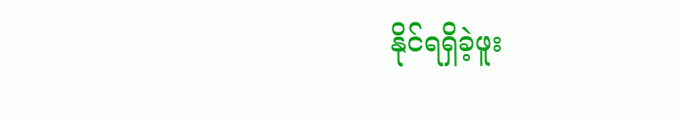နိုင်ရရှိခဲ့ဖူး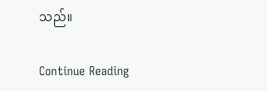သည်။

Continue Reading